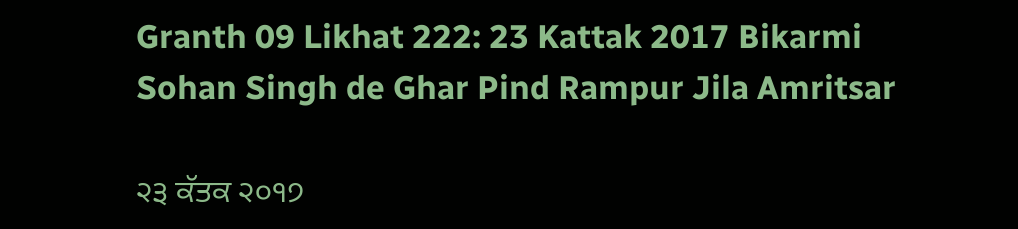Granth 09 Likhat 222: 23 Kattak 2017 Bikarmi Sohan Singh de Ghar Pind Rampur Jila Amritsar

੨੩ ਕੱਤਕ ੨੦੧੭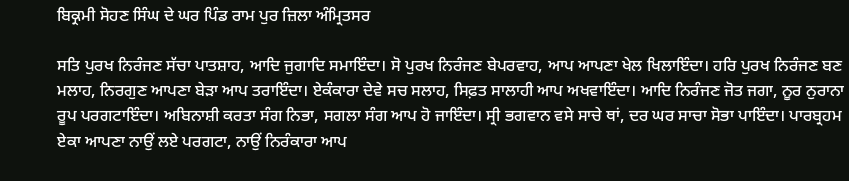ਬਿਕ੍ਰਮੀ ਸੋਹਣ ਸਿੰਘ ਦੇ ਘਰ ਪਿੰਡ ਰਾਮ ਪੁਰ ਜ਼ਿਲਾ ਅੰਮ੍ਰਿਤਸਰ

ਸਤਿ ਪੁਰਖ ਨਿਰੰਜਣ ਸੱਚਾ ਪਾਤਸ਼ਾਹ, ਆਦਿ ਜੁਗਾਦਿ ਸਮਾਇੰਦਾ। ਸੋ ਪੁਰਖ ਨਿਰੰਜਣ ਬੇਪਰਵਾਹ, ਆਪ ਆਪਣਾ ਖੇਲ ਖਿਲਾਇੰਦਾ। ਹਰਿ ਪੁਰਖ ਨਿਰੰਜਣ ਬਣ ਮਲਾਹ, ਨਿਰਗੁਣ ਆਪਣਾ ਬੇੜਾ ਆਪ ਤਰਾਇੰਦਾ। ਏਕੰਕਾਰਾ ਦੇਵੇ ਸਚ ਸਲਾਹ, ਸਿਫ਼ਤ ਸਾਲਾਹੀ ਆਪ ਅਖਵਾਇੰਦਾ। ਆਦਿ ਨਿਰੰਜਣ ਜੋਤ ਜਗਾ, ਨੂਰ ਨੁਰਾਨਾ ਰੂਪ ਪਰਗਟਾਇੰਦਾ। ਅਬਿਨਾਸ਼ੀ ਕਰਤਾ ਸੰਗ ਨਿਭਾ, ਸਗਲਾ ਸੰਗ ਆਪ ਹੋ ਜਾਇੰਦਾ। ਸ੍ਰੀ ਭਗਵਾਨ ਵਸੇ ਸਾਚੇ ਥਾਂ, ਦਰ ਘਰ ਸਾਚਾ ਸੋਭਾ ਪਾਇੰਦਾ। ਪਾਰਬ੍ਰਹਮ ਏਕਾ ਆਪਣਾ ਨਾਉਂ ਲਏ ਪਰਗਟਾ, ਨਾਉਂ ਨਿਰੰਕਾਰਾ ਆਪ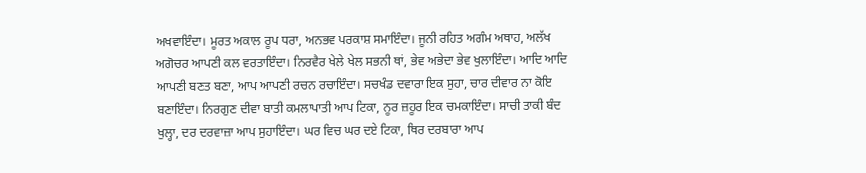ਅਖਵਾਇੰਦਾ। ਮੂਰਤ ਅਕਾਲ ਰੂਪ ਧਰਾ, ਅਨਭਵ ਪਰਕਾਸ਼ ਸਮਾਇੰਦਾ। ਜੂਨੀ ਰਹਿਤ ਅਗੰਮ ਅਥਾਹ, ਅਲੱਖ ਅਗੋਚਰ ਆਪਣੀ ਕਲ ਵਰਤਾਇੰਦਾ। ਨਿਰਵੈਰ ਖੇਲੇ ਖੇਲ ਸਭਨੀ ਥਾਂ, ਭੇਵ ਅਭੇਦਾ ਭੇਵ ਖੁਲਾਇੰਦਾ। ਆਦਿ ਆਦਿ ਆਪਣੀ ਬਣਤ ਬਣਾ, ਆਪ ਆਪਣੀ ਰਚਨ ਰਚਾਇੰਦਾ। ਸਚਖੰਡ ਦਵਾਰਾ ਇਕ ਸੁਹਾ, ਚਾਰ ਦੀਵਾਰ ਨਾ ਕੋਇ ਬਣਾਇੰਦਾ। ਨਿਰਗੁਣ ਦੀਵਾ ਬਾਤੀ ਕਮਲਾਪਾਤੀ ਆਪ ਟਿਕਾ, ਨੂਰ ਜ਼ਹੂਰ ਇਕ ਚਮਕਾਇੰਦਾ। ਸਾਚੀ ਤਾਕੀ ਬੰਦ ਖੁਲ੍ਹਾ, ਦਰ ਦਰਵਾਜ਼ਾ ਆਪ ਸੁਹਾਇੰਦਾ। ਘਰ ਵਿਚ ਘਰ ਦਏ ਟਿਕਾ, ਥਿਰ ਦਰਬਾਰਾ ਆਪ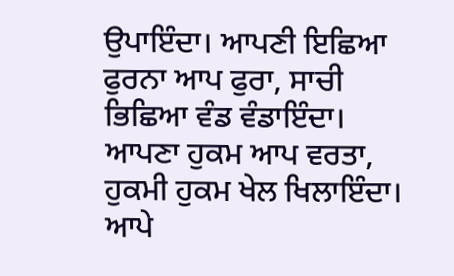ਉਪਾਇੰਦਾ। ਆਪਣੀ ਇਛਿਆ ਫੁਰਨਾ ਆਪ ਫੁਰਾ, ਸਾਚੀ ਭਿਛਿਆ ਵੰਡ ਵੰਡਾਇੰਦਾ। ਆਪਣਾ ਹੁਕਮ ਆਪ ਵਰਤਾ, ਹੁਕਮੀ ਹੁਕਮ ਖੇਲ ਖਿਲਾਇੰਦਾ। ਆਪੇ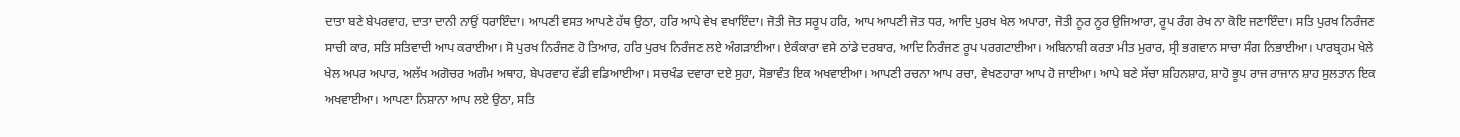ਦਾਤਾ ਬਣੇ ਬੇਪਰਵਾਹ, ਦਾਤਾ ਦਾਨੀ ਨਾਉਂ ਧਰਾਇੰਦਾ। ਆਪਣੀ ਵਸਤ ਆਪਣੇ ਹੱਥ ਉਠਾ, ਹਰਿ ਆਪੇ ਵੇਖ ਵਖਾਇੰਦਾ। ਜੋਤੀ ਜੋਤ ਸਰੂਪ ਹਰਿ, ਆਪ ਆਪਣੀ ਜੋਤ ਧਰ, ਆਦਿ ਪੁਰਖ ਖੇਲ ਅਪਾਰਾ, ਜੋਤੀ ਨੂਰ ਨੂਰ ਉਜਿਆਰਾ, ਰੂਪ ਰੰਗ ਰੇਖ ਨਾ ਕੋਇ ਜਣਾਇੰਦਾ। ਸਤਿ ਪੁਰਖ ਨਿਰੰਜਣ ਸਾਚੀ ਕਾਰ, ਸਤਿ ਸਤਿਵਾਦੀ ਆਪ ਕਰਾਈਆ। ਸੋ ਪੁਰਖ ਨਿਰੰਜਣ ਹੋ ਤਿਆਰ, ਹਰਿ ਪੁਰਖ ਨਿਰੰਜਣ ਲਏ ਅੰਗੜਾਈਆ। ਏਕੰਕਾਰਾ ਵਸੇ ਠਾਂਡੇ ਦਰਬਾਰ, ਆਦਿ ਨਿਰੰਜਣ ਰੂਪ ਪਰਗਟਾਈਆ। ਅਬਿਨਾਸ਼ੀ ਕਰਤਾ ਮੀਤ ਮੁਰਾਰ, ਸ੍ਰੀ ਭਗਵਾਨ ਸਾਚਾ ਸੰਗ ਨਿਭਾਈਆ। ਪਾਰਬ੍ਰਹਮ ਖੇਲੇ ਖੇਲ ਅਪਰ ਅਪਾਰ, ਅਲੱਖ ਅਗੋਚਰ ਅਗੰਮ ਅਥਾਹ, ਬੇਪਰਵਾਹ ਵੱਡੀ ਵਡਿਆਈਆ। ਸਚਖੰਡ ਦਵਾਰਾ ਦਏ ਸੁਹਾ, ਸੋਭਾਵੰਤ ਇਕ ਅਖਵਾਈਆ। ਆਪਣੀ ਰਚਨਾ ਆਪ ਰਚਾ, ਵੇਖਣਹਾਰਾ ਆਪ ਹੋ ਜਾਈਆ। ਆਪੇ ਬਣੇ ਸੱਚਾ ਸ਼ਹਿਨਸ਼ਾਹ, ਸ਼ਾਹੋ ਭੂਪ ਰਾਜ ਰਾਜਾਨ ਸ਼ਾਹ ਸੁਲਤਾਨ ਇਕ ਅਖਵਾਈਆ। ਆਪਣਾ ਨਿਸ਼ਾਨਾ ਆਪ ਲਏ ਉਠਾ, ਸਤਿ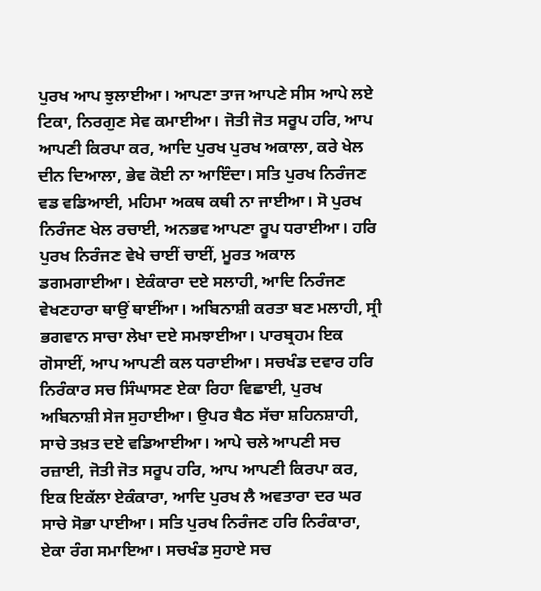ਪੁਰਖ ਆਪ ਝੁਲਾਈਆ। ਆਪਣਾ ਤਾਜ ਆਪਣੇ ਸੀਸ ਆਪੇ ਲਏ ਟਿਕਾ, ਨਿਰਗੁਣ ਸੇਵ ਕਮਾਈਆ। ਜੋਤੀ ਜੋਤ ਸਰੂਪ ਹਰਿ, ਆਪ ਆਪਣੀ ਕਿਰਪਾ ਕਰ, ਆਦਿ ਪੁਰਖ ਪੁਰਖ ਅਕਾਲਾ, ਕਰੇ ਖੇਲ ਦੀਨ ਦਿਆਲਾ, ਭੇਵ ਕੋਈ ਨਾ ਆਇੰਦਾ। ਸਤਿ ਪੁਰਖ ਨਿਰੰਜਣ ਵਡ ਵਡਿਆਈ, ਮਹਿਮਾ ਅਕਥ ਕਥੀ ਨਾ ਜਾਈਆ। ਸੋ ਪੁਰਖ ਨਿਰੰਜਣ ਖੇਲ ਰਚਾਈ, ਅਨਭਵ ਆਪਣਾ ਰੂਪ ਧਰਾਈਆ। ਹਰਿ ਪੁਰਖ ਨਿਰੰਜਣ ਵੇਖੇ ਚਾਈਂ ਚਾਈਂ, ਮੂਰਤ ਅਕਾਲ ਡਗਮਗਾਈਆ। ਏਕੰਕਾਰਾ ਦਏ ਸਲਾਹੀ, ਆਦਿ ਨਿਰੰਜਣ ਵੇਖਣਹਾਰਾ ਥਾਉਂ ਥਾਈਂਆ। ਅਬਿਨਾਸ਼ੀ ਕਰਤਾ ਬਣ ਮਲਾਹੀ, ਸ੍ਰੀ ਭਗਵਾਨ ਸਾਚਾ ਲੇਖਾ ਦਏ ਸਮਝਾਈਆ। ਪਾਰਬ੍ਰਹਮ ਇਕ ਗੋਸਾਈਂ, ਆਪ ਆਪਣੀ ਕਲ ਧਰਾਈਆ। ਸਚਖੰਡ ਦਵਾਰ ਹਰਿ ਨਿਰੰਕਾਰ ਸਚ ਸਿੰਘਾਸਣ ਏਕਾ ਰਿਹਾ ਵਿਛਾਈ, ਪੁਰਖ ਅਬਿਨਾਸ਼ੀ ਸੇਜ ਸੁਹਾਈਆ। ਉਪਰ ਬੈਠ ਸੱਚਾ ਸ਼ਹਿਨਸ਼ਾਹੀ, ਸਾਚੇ ਤਖ਼ਤ ਦਏ ਵਡਿਆਈਆ। ਆਪੇ ਚਲੇ ਆਪਣੀ ਸਚ ਰਜ਼ਾਈ, ਜੋਤੀ ਜੋਤ ਸਰੂਪ ਹਰਿ, ਆਪ ਆਪਣੀ ਕਿਰਪਾ ਕਰ, ਇਕ ਇਕੱਲਾ ਏਕੰਕਾਰਾ, ਆਦਿ ਪੁਰਖ ਲੈ ਅਵਤਾਰਾ ਦਰ ਘਰ ਸਾਚੇ ਸੋਭਾ ਪਾਈਆ। ਸਤਿ ਪੁਰਖ ਨਿਰੰਜਣ ਹਰਿ ਨਿਰੰਕਾਰਾ, ਏਕਾ ਰੰਗ ਸਮਾਇਆ। ਸਚਖੰਡ ਸੁਹਾਏ ਸਚ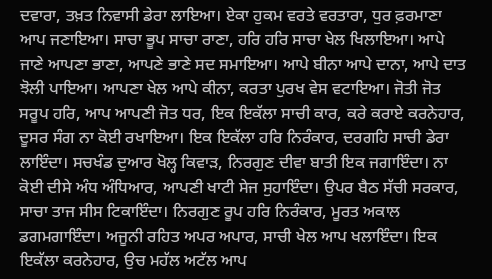ਦਵਾਰਾ, ਤਖ਼ਤ ਨਿਵਾਸੀ ਡੇਰਾ ਲਾਇਆ। ਏਕਾ ਹੁਕਮ ਵਰਤੇ ਵਰਤਾਰਾ, ਧੁਰ ਫ਼ਰਮਾਣਾ ਆਪ ਜਣਾਇਆ। ਸਾਚਾ ਭੂਪ ਸਾਚਾ ਰਾਣਾ, ਹਰਿ ਹਰਿ ਸਾਚਾ ਖੇਲ ਖਿਲਾਇਆ। ਆਪੇ ਜਾਣੇ ਆਪਣਾ ਭਾਣਾ, ਆਪਣੇ ਭਾਣੇ ਸਦ ਸਮਾਇਆ। ਆਪੇ ਬੀਨਾ ਆਪੇ ਦਾਨਾ, ਆਪੇ ਦਾਤ ਝੋਲੀ ਪਾਇਆ। ਆਪਣਾ ਖੇਲ ਆਪੇ ਕੀਨਾ, ਕਰਤਾ ਪੁਰਖ ਵੇਸ ਵਟਾਇਆ। ਜੋਤੀ ਜੋਤ ਸਰੂਪ ਹਰਿ, ਆਪ ਆਪਣੀ ਜੋਤ ਧਰ, ਇਕ ਇਕੱਲਾ ਸਾਚੀ ਕਾਰ, ਕਰੇ ਕਰਾਏ ਕਰਨੇਹਾਰ, ਦੂਸਰ ਸੰਗ ਨਾ ਕੋਈ ਰਖਾਇਆ। ਇਕ ਇਕੱਲਾ ਹਰਿ ਨਿਰੰਕਾਰ, ਦਰਗਹਿ ਸਾਚੀ ਡੇਰਾ ਲਾਇੰਦਾ। ਸਚਖੰਡ ਦੁਆਰ ਖੋਲ੍ਹ ਕਿਵਾੜ, ਨਿਰਗੁਣ ਦੀਵਾ ਬਾਤੀ ਇਕ ਜਗਾਇੰਦਾ। ਨਾ ਕੋਈ ਦੀਸੇ ਅੰਧ ਅੰਧਿਆਰ, ਆਪਣੀ ਖਾਟੀ ਸੇਜ ਸੁਹਾਇੰਦਾ। ਉਪਰ ਬੈਠ ਸੱਚੀ ਸਰਕਾਰ, ਸਾਚਾ ਤਾਜ ਸੀਸ ਟਿਕਾਇੰਦਾ। ਨਿਰਗੁਣ ਰੂਪ ਹਰਿ ਨਿਰੰਕਾਰ, ਮੂਰਤ ਅਕਾਲ ਡਗਮਗਾਇੰਦਾ। ਅਜੂਨੀ ਰਹਿਤ ਅਪਰ ਅਪਾਰ, ਸਾਚੀ ਖੇਲ ਆਪ ਖਲਾਇੰਦਾ। ਇਕ ਇਕੱਲਾ ਕਰਨੇਹਾਰ, ਉਚ ਮਹੱਲ ਅਟੱਲ ਆਪ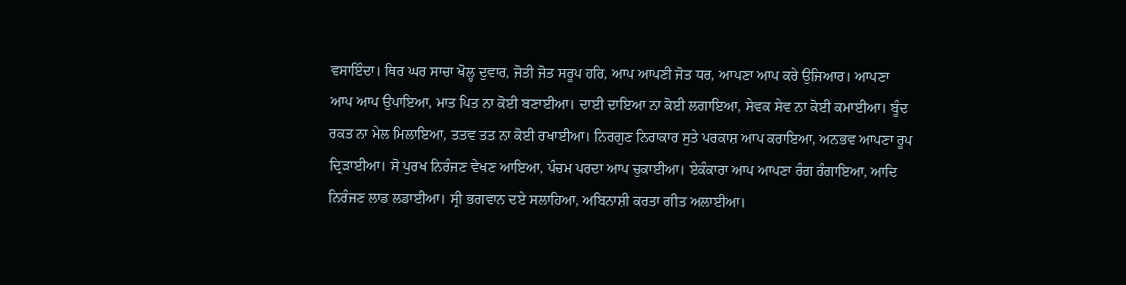ਵਸਾਇੰਦਾ। ਥਿਰ ਘਰ ਸਾਚਾ ਖੋਲ੍ਹ ਦੁਵਾਰ, ਜੋਤੀ ਜੋਤ ਸਰੂਪ ਹਰਿ, ਆਪ ਆਪਣੀ ਜੋਤ ਧਰ, ਆਪਣਾ ਆਪ ਕਰੇ ਉਜਿਆਰ। ਆਪਣਾ ਆਪ ਆਪ ਉਪਾਇਆ, ਮਾਤ ਪਿਤ ਨਾ ਕੋਈ ਬਣਾਈਆ। ਦਾਈ ਦਾਇਆ ਨਾ ਕੋਈ ਲਗਾਇਆ, ਸੇਵਕ ਸੇਵ ਨਾ ਕੋਈ ਕਮਾਈਆ। ਬੂੰਦ ਰਕਤ ਨਾ ਮੇਲ ਮਿਲਾਇਆ, ਤਤਵ ਤਤ ਨਾ ਕੋਈ ਰਖਾਈਆ। ਨਿਰਗੁਣ ਨਿਰਾਕਾਰ ਸੁਤੇ ਪਰਕਾਸ਼ ਆਪ ਕਰਾਇਆ, ਅਨਭਵ ਆਪਣਾ ਰੂਪ ਦ੍ਰਿੜਾਈਆ। ਸੋ ਪੁਰਖ ਨਿਰੰਜਣ ਵੇਖਣ ਆਇਆ, ਪੰਚਮ ਪਰਦਾ ਆਪ ਚੁਕਾਈਆ। ਏਕੰਕਾਰਾ ਆਪ ਆਪਣਾ ਰੰਗ ਰੰਗਾਇਆ, ਆਦਿ ਨਿਰੰਜਣ ਲਾਡ ਲਡਾਈਆ। ਸ੍ਰੀ ਭਗਵਾਨ ਦਏ ਸਲਾਹਿਆ, ਅਬਿਨਾਸ਼ੀ ਕਰਤਾ ਗੀਤ ਅਲਾਈਆ।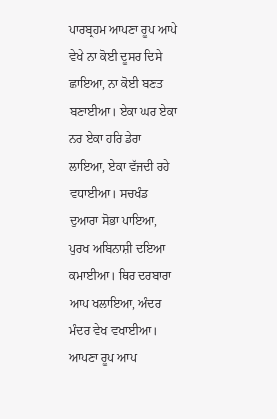ਪਾਰਬ੍ਰਹਮ ਆਪਣਾ ਰੂਪ ਆਪੇ ਵੇਖੇ ਨਾ ਕੋਈ ਦੂਸਰ ਦਿਸੇ ਛਾਇਆ, ਨਾ ਕੋਈ ਬਣਤ ਬਣਾਈਆ। ਏਕਾ ਘਰ ਏਕਾ ਨਰ ਏਕਾ ਹਰਿ ਡੇਰਾ ਲਾਇਆ, ਏਕਾ ਵੱਜਦੀ ਰਹੇ ਵਧਾਈਆ। ਸਚਖੰਡ ਦੁਆਰਾ ਸੋਭਾ ਪਾਇਆ, ਪੁਰਖ ਅਬਿਨਾਸ਼ੀ ਦਇਆ ਕਮਾਈਆ। ਥਿਰ ਦਰਬਾਰਾ ਆਪ ਖਲਾਇਆ, ਅੰਦਰ ਮੰਦਰ ਵੇਖ ਵਖਾਈਆ। ਆਪਣਾ ਰੂਪ ਆਪ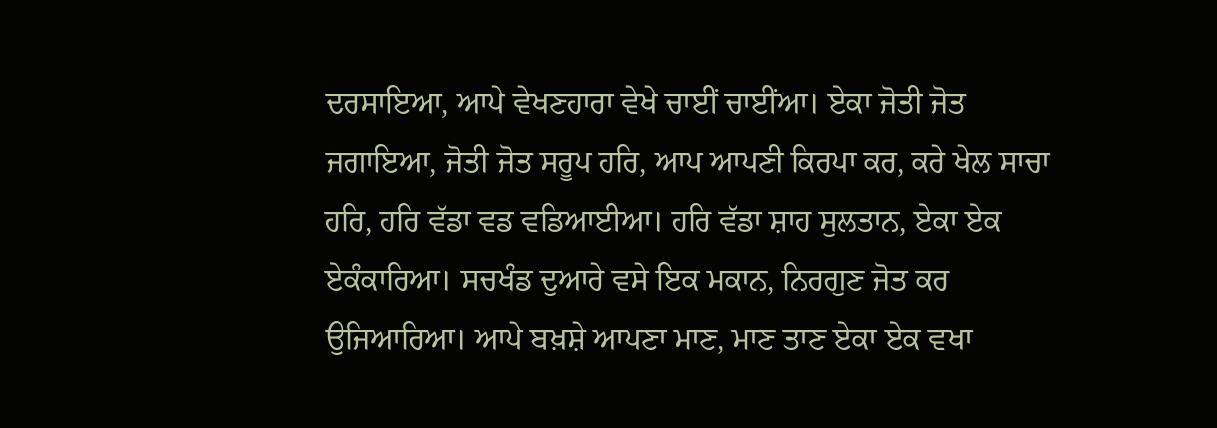ਦਰਸਾਇਆ, ਆਪੇ ਵੇਖਣਹਾਰਾ ਵੇਖੇ ਚਾਈਂ ਚਾਈਂਆ। ਏਕਾ ਜੋਤੀ ਜੋਤ ਜਗਾਇਆ, ਜੋਤੀ ਜੋਤ ਸਰੂਪ ਹਰਿ, ਆਪ ਆਪਣੀ ਕਿਰਪਾ ਕਰ, ਕਰੇ ਖੇਲ ਸਾਚਾ ਹਰਿ, ਹਰਿ ਵੱਡਾ ਵਡ ਵਡਿਆਈਆ। ਹਰਿ ਵੱਡਾ ਸ਼ਾਹ ਸੁਲਤਾਨ, ਏਕਾ ਏਕ ਏਕੰਕਾਰਿਆ। ਸਚਖੰਡ ਦੁਆਰੇ ਵਸੇ ਇਕ ਮਕਾਨ, ਨਿਰਗੁਣ ਜੋਤ ਕਰ ਉਜਿਆਰਿਆ। ਆਪੇ ਬਖ਼ਸ਼ੇ ਆਪਣਾ ਮਾਣ, ਮਾਣ ਤਾਣ ਏਕਾ ਏਕ ਵਖਾ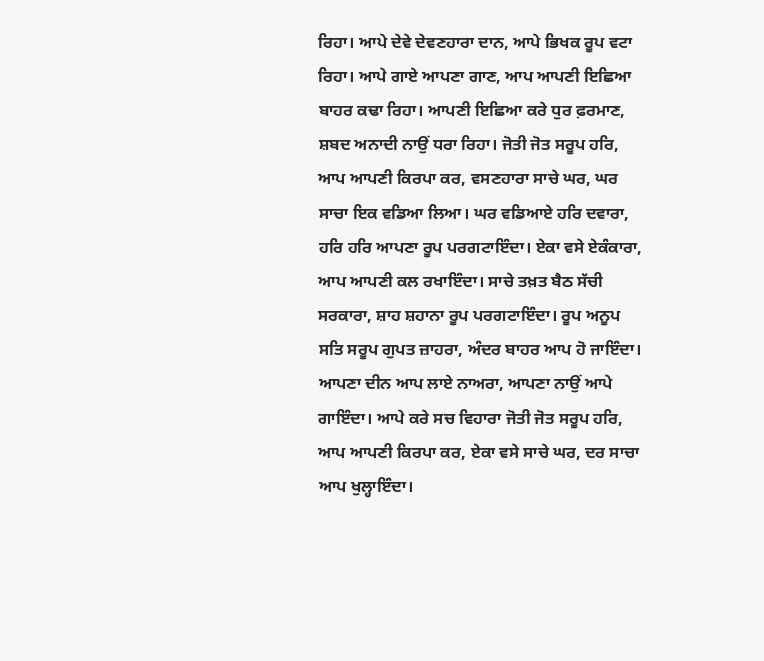ਰਿਹਾ। ਆਪੇ ਦੇਵੇ ਦੇਵਣਹਾਰਾ ਦਾਨ, ਆਪੇ ਭਿਖਕ ਰੂਪ ਵਟਾ ਰਿਹਾ। ਆਪੇ ਗਾਏ ਆਪਣਾ ਗਾਣ, ਆਪ ਆਪਣੀ ਇਛਿਆ ਬਾਹਰ ਕਢਾ ਰਿਹਾ। ਆਪਣੀ ਇਛਿਆ ਕਰੇ ਧੁਰ ਫ਼ਰਮਾਣ, ਸ਼ਬਦ ਅਨਾਦੀ ਨਾਉਂ ਧਰਾ ਰਿਹਾ। ਜੋਤੀ ਜੋਤ ਸਰੂਪ ਹਰਿ, ਆਪ ਆਪਣੀ ਕਿਰਪਾ ਕਰ, ਵਸਣਹਾਰਾ ਸਾਚੇ ਘਰ, ਘਰ ਸਾਚਾ ਇਕ ਵਡਿਆ ਲਿਆ। ਘਰ ਵਡਿਆਏ ਹਰਿ ਦਵਾਰਾ, ਹਰਿ ਹਰਿ ਆਪਣਾ ਰੂਪ ਪਰਗਟਾਇੰਦਾ। ਏਕਾ ਵਸੇ ਏਕੰਕਾਰਾ, ਆਪ ਆਪਣੀ ਕਲ ਰਖਾਇੰਦਾ। ਸਾਚੇ ਤਖ਼ਤ ਬੈਠ ਸੱਚੀ ਸਰਕਾਰਾ, ਸ਼ਾਹ ਸ਼ਹਾਨਾ ਰੂਪ ਪਰਗਟਾਇੰਦਾ। ਰੂਪ ਅਨੂਪ ਸਤਿ ਸਰੂਪ ਗੁਪਤ ਜ਼ਾਹਰਾ, ਅੰਦਰ ਬਾਹਰ ਆਪ ਹੋ ਜਾਇੰਦਾ। ਆਪਣਾ ਦੀਨ ਆਪ ਲਾਏ ਨਾਅਰਾ, ਆਪਣਾ ਨਾਉਂ ਆਪੇ ਗਾਇੰਦਾ। ਆਪੇ ਕਰੇ ਸਚ ਵਿਹਾਰਾ ਜੋਤੀ ਜੋਤ ਸਰੂਪ ਹਰਿ, ਆਪ ਆਪਣੀ ਕਿਰਪਾ ਕਰ, ਏਕਾ ਵਸੇ ਸਾਚੇ ਘਰ, ਦਰ ਸਾਚਾ ਆਪ ਖੁਲ੍ਹਾਇੰਦਾ।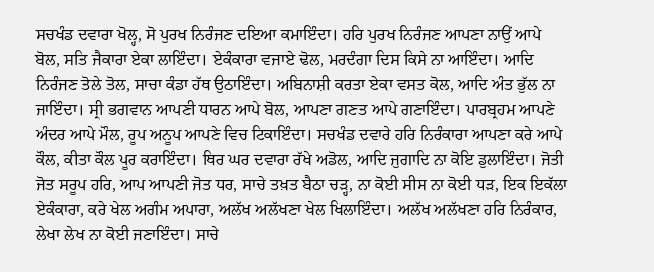ਸਚਖੰਡ ਦਵਾਰਾ ਖੋਲ੍ਹ, ਸੋ ਪੁਰਖ ਨਿਰੰਜਣ ਦਇਆ ਕਮਾਇੰਦਾ। ਹਰਿ ਪੁਰਖ ਨਿਰੰਜਣ ਆਪਣਾ ਨਾਉਂ ਆਪੇ ਬੋਲ, ਸਤਿ ਜੈਕਾਰਾ ਏਕਾ ਲਾਇੰਦਾ। ਏਕੰਕਾਰਾ ਵਜਾਏ ਢੋਲ, ਮਰਦੰਗਾ ਦਿਸ ਕਿਸੇ ਨਾ ਆਇੰਦਾ। ਆਦਿ ਨਿਰੰਜਣ ਤੋਲੇ ਤੋਲ, ਸਾਚਾ ਕੰਡਾ ਹੱਥ ਉਠਾਇੰਦਾ। ਅਬਿਨਾਸ਼ੀ ਕਰਤਾ ਏਕਾ ਵਸਤ ਕੋਲ, ਆਦਿ ਅੰਤ ਭੁੱਲ ਨਾ ਜਾਇੰਦਾ। ਸ੍ਰੀ ਭਗਵਾਨ ਆਪਣੀ ਧਾਰਨ ਆਪੇ ਬੋਲ, ਆਪਣਾ ਗਣਤ ਆਪੇ ਗਣਾਇੰਦਾ। ਪਾਰਬ੍ਰਹਮ ਆਪਣੇ ਅੰਦਰ ਆਪੇ ਮੌਲ, ਰੂਪ ਅਨੂਪ ਆਪਣੇ ਵਿਚ ਟਿਕਾਇੰਦਾ। ਸਚਖੰਡ ਦਵਾਰੇ ਹਰਿ ਨਿਰੰਕਾਰਾ ਆਪਣਾ ਕਰੇ ਆਪੇ ਕੌਲ, ਕੀਤਾ ਕੌਲ ਪੂਰ ਕਰਾਇੰਦਾ। ਥਿਰ ਘਰ ਦਵਾਰਾ ਰੱਖੇ ਅਡੋਲ, ਆਦਿ ਜੁਗਾਦਿ ਨਾ ਕੋਇ ਡੁਲਾਇੰਦਾ। ਜੋਤੀ ਜੋਤ ਸਰੂਪ ਹਰਿ, ਆਪ ਆਪਣੀ ਜੋਤ ਧਰ, ਸਾਚੇ ਤਖ਼ਤ ਬੈਠਾ ਚੜ੍ਹ, ਨਾ ਕੋਈ ਸੀਸ ਨਾ ਕੋਈ ਧੜ, ਇਕ ਇਕੱਲਾ ਏਕੰਕਾਰਾ, ਕਰੇ ਖੇਲ ਅਗੰਮ ਅਪਾਰਾ, ਅਲੱਖ ਅਲੱਖਣਾ ਖੇਲ ਖਿਲਾਇੰਦਾ। ਅਲੱਖ ਅਲੱਖਣਾ ਹਰਿ ਨਿਰੰਕਾਰ, ਲੇਖਾ ਲੇਖ ਨਾ ਕੋਈ ਜਣਾਇੰਦਾ। ਸਾਚੇ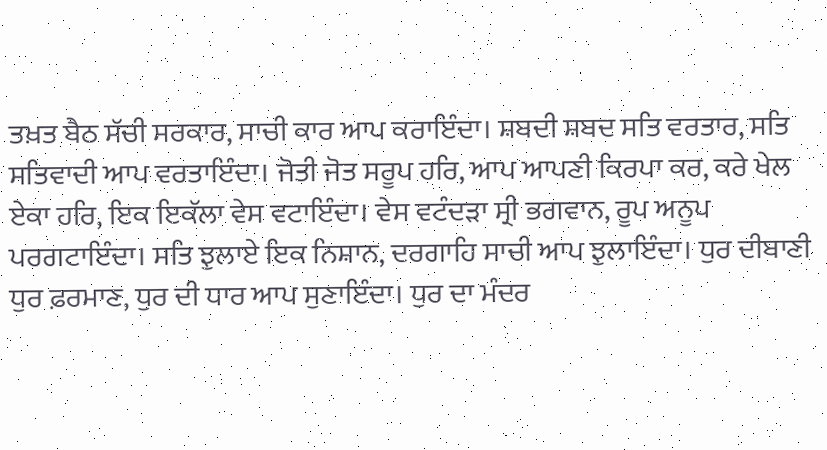ਤਖ਼ਤ ਬੈਠ ਸੱਚੀ ਸਰਕਾਰ, ਸਾਚੀ ਕਾਰ ਆਪ ਕਰਾਇੰਦਾ। ਸ਼ਬਦੀ ਸ਼ਬਦ ਸਤਿ ਵਰਤਾਰ, ਸਤਿ ਸਤਿਵਾਦੀ ਆਪ ਵਰਤਾਇੰਦਾ। ਜੋਤੀ ਜੋਤ ਸਰੂਪ ਹਰਿ, ਆਪ ਆਪਣੀ ਕਿਰਪਾ ਕਰ, ਕਰੇ ਖੇਲ ਏਕਾ ਹਰਿ, ਇਕ ਇਕੱਲਾ ਵੇਸ ਵਟਾਇੰਦਾ। ਵੇਸ ਵਟੰਦੜਾ ਸ੍ਰੀ ਭਗਵਾਨ, ਰੂਪ ਅਨੂਪ ਪਰਗਟਾਇੰਦਾ। ਸਤਿ ਝੁਲਾਏ ਇਕ ਨਿਸ਼ਾਨ, ਦਰਗਾਹਿ ਸਾਚੀ ਆਪ ਝੁਲਾਇੰਦਾ। ਧੁਰ ਦੀਬਾਣੀ ਧੁਰ ਫ਼ਰਮਾਣ, ਧੁਰ ਦੀ ਧਾਰ ਆਪ ਸੁਣਾਇੰਦਾ। ਧੁਰ ਦਾ ਮੰਦਰ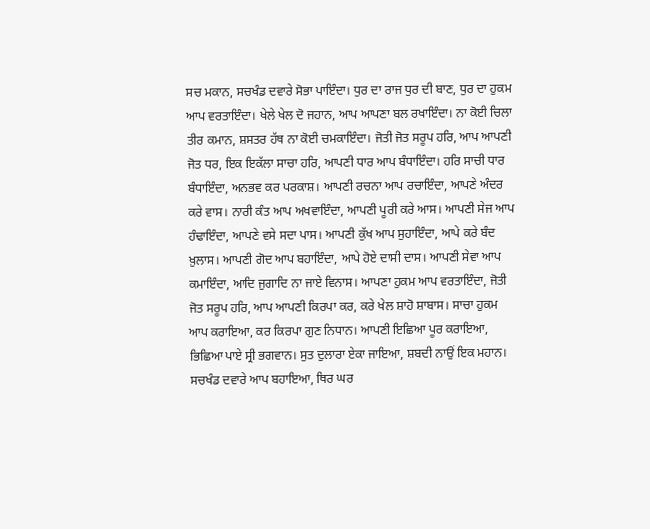ਸਚ ਮਕਾਨ, ਸਚਖੰਡ ਦਵਾਰੇ ਸੋਭਾ ਪਾਇੰਦਾ। ਧੁਰ ਦਾ ਰਾਜ ਧੁਰ ਦੀ ਬਾਣ, ਧੁਰ ਦਾ ਹੁਕਮ ਆਪ ਵਰਤਾਇੰਦਾ। ਖੇਲੇ ਖੇਲ ਦੋ ਜਹਾਨ, ਆਪ ਆਪਣਾ ਬਲ ਰਖਾਇੰਦਾ। ਨਾ ਕੋਈ ਚਿਲਾ ਤੀਰ ਕਮਾਨ, ਸ਼ਸਤਰ ਹੱਥ ਨਾ ਕੋਈ ਚਮਕਾਇੰਦਾ। ਜੋਤੀ ਜੋਤ ਸਰੂਪ ਹਰਿ, ਆਪ ਆਪਣੀ ਜੋਤ ਧਰ, ਇਕ ਇਕੱਲਾ ਸਾਚਾ ਹਰਿ, ਆਪਣੀ ਧਾਰ ਆਪ ਬੰਧਾਇੰਦਾ। ਹਰਿ ਸਾਚੀ ਧਾਰ ਬੰਧਾਇੰਦਾ, ਅਨਭਵ ਕਰ ਪਰਕਾਸ਼। ਆਪਣੀ ਰਚਨਾ ਆਪ ਰਚਾਇੰਦਾ, ਆਪਣੇ ਅੰਦਰ ਕਰੇ ਵਾਸ। ਨਾਰੀ ਕੰਤ ਆਪ ਅਖਵਾਇੰਦਾ, ਆਪਣੀ ਪੂਰੀ ਕਰੇ ਆਸ। ਆਪਣੀ ਸੇਜ ਆਪ ਹੰਢਾਇੰਦਾ, ਆਪਣੇ ਵਸੇ ਸਦਾ ਪਾਸ। ਆਪਣੀ ਕੁੱਖ ਆਪ ਸੁਹਾਇੰਦਾ, ਆਪੇ ਕਰੇ ਬੰਦ ਖ਼ੁਲਾਸ। ਆਪਣੀ ਗੋਦ ਆਪ ਬਹਾਇੰਦਾ, ਆਪੇ ਹੋਏ ਦਾਸੀ ਦਾਸ। ਆਪਣੀ ਸੇਵਾ ਆਪ ਕਮਾਇੰਦਾ, ਆਦਿ ਜੁਗਾਦਿ ਨਾ ਜਾਏ ਵਿਨਾਸ। ਆਪਣਾ ਹੁਕਮ ਆਪ ਵਰਤਾਇੰਦਾ, ਜੋਤੀ ਜੋਤ ਸਰੂਪ ਹਰਿ, ਆਪ ਆਪਣੀ ਕਿਰਪਾ ਕਰ, ਕਰੇ ਖੇਲ ਸ਼ਾਹੋ ਸ਼ਾਬਾਸ। ਸਾਚਾ ਹੁਕਮ ਆਪ ਕਰਾਇਆ, ਕਰ ਕਿਰਪਾ ਗੁਣ ਨਿਧਾਨ। ਆਪਣੀ ਇਛਿਆ ਪੂਰ ਕਰਾਇਆ, ਭਿਛਿਆ ਪਾਏ ਸ੍ਰੀ ਭਗਵਾਨ। ਸੁਤ ਦੁਲਾਰਾ ਏਕਾ ਜਾਇਆ, ਸ਼ਬਦੀ ਨਾਉਂ ਇਕ ਮਹਾਨ। ਸਚਖੰਡ ਦਵਾਰੇ ਆਪ ਬਹਾਇਆ, ਥਿਰ ਘਰ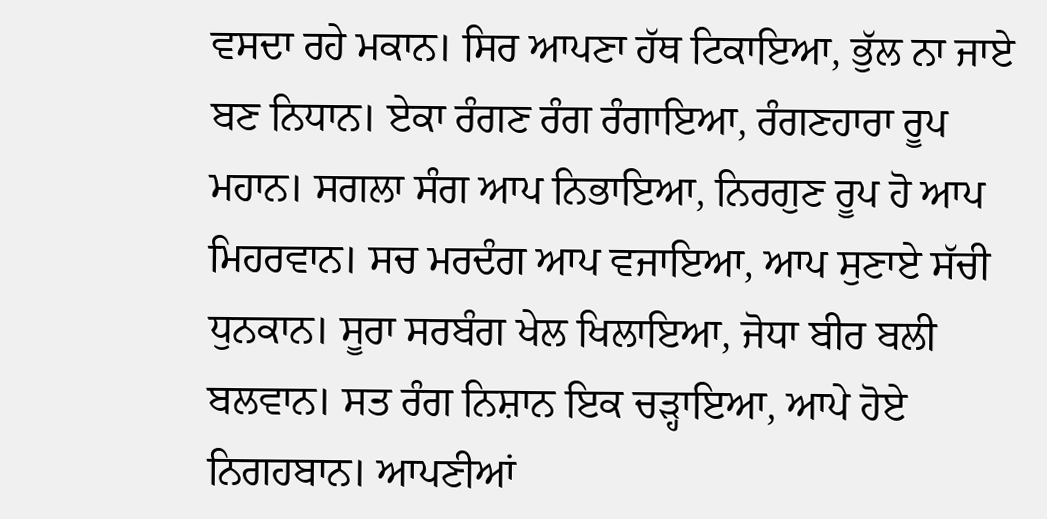ਵਸਦਾ ਰਹੇ ਮਕਾਨ। ਸਿਰ ਆਪਣਾ ਹੱਥ ਟਿਕਾਇਆ, ਭੁੱਲ ਨਾ ਜਾਏ ਬਣ ਨਿਧਾਨ। ਏਕਾ ਰੰਗਣ ਰੰਗ ਰੰਗਾਇਆ, ਰੰਗਣਹਾਰਾ ਰੂਪ ਮਹਾਨ। ਸਗਲਾ ਸੰਗ ਆਪ ਨਿਭਾਇਆ, ਨਿਰਗੁਣ ਰੂਪ ਹੋ ਆਪ ਮਿਹਰਵਾਨ। ਸਚ ਮਰਦੰਗ ਆਪ ਵਜਾਇਆ, ਆਪ ਸੁਣਾਏ ਸੱਚੀ ਧੁਨਕਾਨ। ਸੂਰਾ ਸਰਬੰਗ ਖੇਲ ਖਿਲਾਇਆ, ਜੋਧਾ ਬੀਰ ਬਲੀ ਬਲਵਾਨ। ਸਤ ਰੰਗ ਨਿਸ਼ਾਨ ਇਕ ਚੜ੍ਹਾਇਆ, ਆਪੇ ਹੋਏ ਨਿਗਹਬਾਨ। ਆਪਣੀਆਂ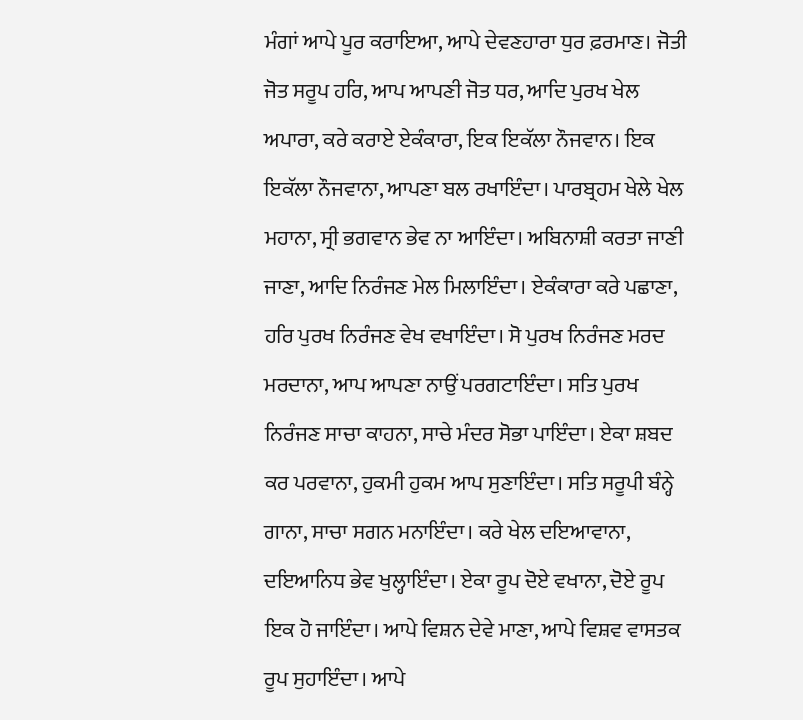ਮੰਗਾਂ ਆਪੇ ਪੂਰ ਕਰਾਇਆ, ਆਪੇ ਦੇਵਣਹਾਰਾ ਧੁਰ ਫ਼ਰਮਾਣ। ਜੋਤੀ ਜੋਤ ਸਰੂਪ ਹਰਿ, ਆਪ ਆਪਣੀ ਜੋਤ ਧਰ, ਆਦਿ ਪੁਰਖ ਖੇਲ ਅਪਾਰਾ, ਕਰੇ ਕਰਾਏ ਏਕੰਕਾਰਾ, ਇਕ ਇਕੱਲਾ ਨੌਜਵਾਨ। ਇਕ ਇਕੱਲਾ ਨੌਜਵਾਨਾ, ਆਪਣਾ ਬਲ ਰਖਾਇੰਦਾ। ਪਾਰਬ੍ਰਹਮ ਖੇਲੇ ਖੇਲ ਮਹਾਨਾ, ਸ੍ਰੀ ਭਗਵਾਨ ਭੇਵ ਨਾ ਆਇੰਦਾ। ਅਬਿਨਾਸ਼ੀ ਕਰਤਾ ਜਾਣੀ ਜਾਣਾ, ਆਦਿ ਨਿਰੰਜਣ ਮੇਲ ਮਿਲਾਇੰਦਾ। ਏਕੰਕਾਰਾ ਕਰੇ ਪਛਾਣਾ, ਹਰਿ ਪੁਰਖ ਨਿਰੰਜਣ ਵੇਖ ਵਖਾਇੰਦਾ। ਸੋ ਪੁਰਖ ਨਿਰੰਜਣ ਮਰਦ ਮਰਦਾਨਾ, ਆਪ ਆਪਣਾ ਨਾਉਂ ਪਰਗਟਾਇੰਦਾ। ਸਤਿ ਪੁਰਖ ਨਿਰੰਜਣ ਸਾਚਾ ਕਾਹਨਾ, ਸਾਚੇ ਮੰਦਰ ਸੋਭਾ ਪਾਇੰਦਾ। ਏਕਾ ਸ਼ਬਦ ਕਰ ਪਰਵਾਨਾ, ਹੁਕਮੀ ਹੁਕਮ ਆਪ ਸੁਣਾਇੰਦਾ। ਸਤਿ ਸਰੂਪੀ ਬੰਨ੍ਹੇ ਗਾਨਾ, ਸਾਚਾ ਸਗਨ ਮਨਾਇੰਦਾ। ਕਰੇ ਖੇਲ ਦਇਆਵਾਨਾ, ਦਇਆਨਿਧ ਭੇਵ ਖੁਲ੍ਹਾਇੰਦਾ। ਏਕਾ ਰੂਪ ਦੋਏ ਵਖਾਨਾ, ਦੋਏ ਰੂਪ ਇਕ ਹੋ ਜਾਇੰਦਾ। ਆਪੇ ਵਿਸ਼ਨ ਦੇਵੇ ਮਾਣਾ, ਆਪੇ ਵਿਸ਼ਵ ਵਾਸਤਕ ਰੂਪ ਸੁਹਾਇੰਦਾ। ਆਪੇ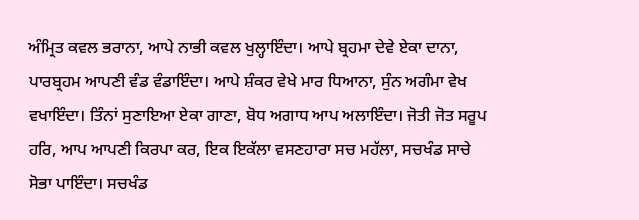ਅੰਮ੍ਰਿਤ ਕਵਲ ਭਰਾਨਾ, ਆਪੇ ਨਾਭੀ ਕਵਲ ਖੁਲ੍ਹਾਇੰਦਾ। ਆਪੇ ਬ੍ਰਹਮਾ ਦੇਵੇ ਏਕਾ ਦਾਨਾ, ਪਾਰਬ੍ਰਹਮ ਆਪਣੀ ਵੰਡ ਵੰਡਾਇੰਦਾ। ਆਪੇ ਸ਼ੰਕਰ ਵੇਖੇ ਮਾਰ ਧਿਆਨਾ, ਸੁੰਨ ਅਗੰਮਾ ਵੇਖ ਵਖਾਇੰਦਾ। ਤਿੰਨਾਂ ਸੁਣਾਇਆ ਏਕਾ ਗਾਣਾ, ਬੋਧ ਅਗਾਧ ਆਪ ਅਲਾਇੰਦਾ। ਜੋਤੀ ਜੋਤ ਸਰੂਪ ਹਰਿ, ਆਪ ਆਪਣੀ ਕਿਰਪਾ ਕਰ, ਇਕ ਇਕੱਲਾ ਵਸਣਹਾਰਾ ਸਚ ਮਹੱਲਾ, ਸਚਖੰਡ ਸਾਚੇ ਸੋਭਾ ਪਾਇੰਦਾ। ਸਚਖੰਡ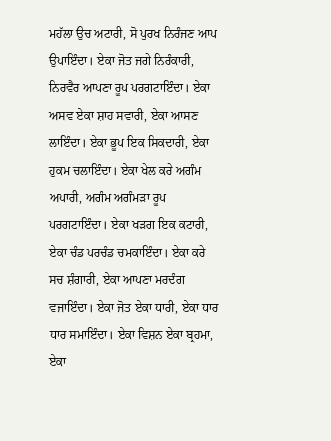ਮਹੱਲਾ ਉਚ ਅਟਾਰੀ, ਸੋ ਪੁਰਖ ਨਿਰੰਜਣ ਆਪ ਉਪਾਇੰਦਾ। ਏਕਾ ਜੋਤ ਜਗੇ ਨਿਰੰਕਾਰੀ, ਨਿਰਵੈਰ ਆਪਣਾ ਰੂਪ ਪਰਗਟਾਇੰਦਾ। ਏਕਾ ਅਸਵ ਏਕਾ ਸ਼ਾਹ ਸਵਾਰੀ, ਏਕਾ ਆਸਣ ਲਾਇੰਦਾ। ਏਕਾ ਭੂਪ ਇਕ ਸਿਕਦਾਰੀ, ਏਕਾ ਹੁਕਮ ਚਲਾਇੰਦਾ। ਏਕਾ ਖੇਲ ਕਰੇ ਅਗੰਮ ਅਪਾਰੀ, ਅਗੰਮ ਅਗੰਮੜਾ ਰੂਪ ਪਰਗਟਾਇੰਦਾ। ਏਕਾ ਖੜਗ ਇਕ ਕਟਾਰੀ, ਏਕਾ ਚੰਡ ਪਰਚੰਡ ਚਮਕਾਇੰਦਾ। ਏਕਾ ਕਰੇ ਸਚ ਸ਼ੰਗਾਰੀ, ਏਕਾ ਆਪਣਾ ਮਰਦੰਗ ਵਜਾਇੰਦਾ। ਏਕਾ ਜੋਤ ਏਕਾ ਧਾਰੀ, ਏਕਾ ਧਾਰ ਧਾਰ ਸਮਾਇੰਦਾ। ਏਕਾ ਵਿਸ਼ਨ ਏਕਾ ਬ੍ਰਹਮਾ, ਏਕਾ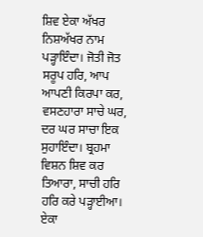ਸ਼ਿਵ ਏਕਾ ਅੱਖਰ ਨਿਸ਼ਅੱਖਰ ਨਾਮ ਪੜ੍ਹਾਇੰਦਾ। ਜੋਤੀ ਜੋਤ ਸਰੂਪ ਹਰਿ, ਆਪ ਆਪਣੀ ਕਿਰਪਾ ਕਰ, ਵਸਣਹਾਰਾ ਸਾਚੇ ਘਰ, ਦਰ ਘਰ ਸਾਚਾ ਇਕ ਸੁਹਾਇੰਦਾ। ਬ੍ਰਹਮਾ ਵਿਸ਼ਨ ਸ਼ਿਵ ਕਰ ਤਿਆਰਾ, ਸਾਚੀ ਹਰਿ ਹਰਿ ਕਰੇ ਪੜ੍ਹਾਈਆ। ਏਕਾ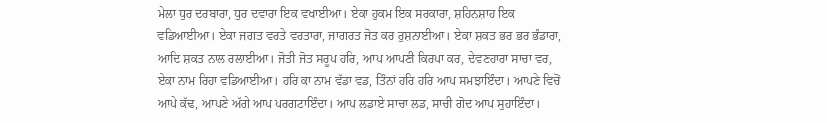ਮੇਲਾ ਧੁਰ ਦਰਬਾਰਾ, ਧੁਰ ਦਵਾਰਾ ਇਕ ਵਖਾਈਆ। ਏਕਾ ਹੁਕਮ ਇਕ ਸਰਕਾਰਾ, ਸ਼ਹਿਨਸ਼ਾਹ ਇਕ ਵਡਿਆਈਆ। ਏਕਾ ਜਗਤ ਵਰਤੇ ਵਰਤਾਰਾ, ਜਾਗਰਤ ਜੋਤ ਕਰ ਰੁਸ਼ਨਾਈਆ। ਏਕਾ ਸ਼ਕਤ ਭਰ ਭਰ ਭੰਡਾਰਾ, ਆਦਿ ਸ਼ਕਤ ਨਾਲ ਰਲਾਈਆ। ਜੋਤੀ ਜੋਤ ਸਰੂਪ ਹਰਿ, ਆਪ ਆਪਣੀ ਕਿਰਪਾ ਕਰ, ਦੇਵਣਹਾਰਾ ਸਾਚਾ ਵਰ, ਏਕਾ ਨਾਮ ਰਿਹਾ ਵਡਿਆਈਆ। ਹਰਿ ਕਾ ਨਾਮ ਵੱਡਾ ਵਡ, ਤਿੰਨਾਂ ਹਰਿ ਹਰਿ ਆਪ ਸਮਝਾਇੰਦਾ। ਆਪਣੇ ਵਿਚੋਂ ਆਪੇ ਕੱਢ, ਆਪਣੇ ਅੱਗੇ ਆਪ ਪਰਗਟਾਇੰਦਾ। ਆਪ ਲਡਾਏ ਸਾਚਾ ਲਡ, ਸਾਚੀ ਗੋਦ ਆਪ ਸੁਹਾਇੰਦਾ।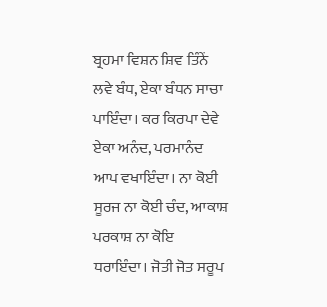ਬ੍ਰਹਮਾ ਵਿਸ਼ਨ ਸ਼ਿਵ ਤਿੰਨੇਂ ਲਵੇ ਬੰਧ, ਏਕਾ ਬੰਧਨ ਸਾਚਾ ਪਾਇੰਦਾ। ਕਰ ਕਿਰਪਾ ਦੇਵੇ ਏਕਾ ਅਨੰਦ, ਪਰਮਾਨੰਦ ਆਪ ਵਖਾਇੰਦਾ। ਨਾ ਕੋਈ ਸੂਰਜ ਨਾ ਕੋਈ ਚੰਦ, ਆਕਾਸ਼ ਪਰਕਾਸ਼ ਨਾ ਕੋਇ ਧਰਾਇੰਦਾ। ਜੋਤੀ ਜੋਤ ਸਰੂਪ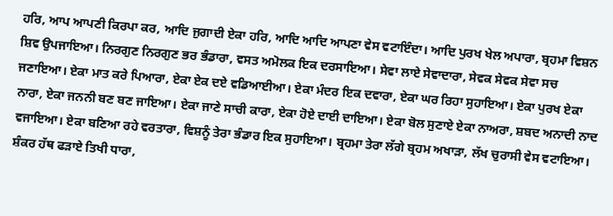ਹਰਿ, ਆਪ ਆਪਣੀ ਕਿਰਪਾ ਕਰ, ਆਦਿ ਜੁਗਾਦੀ ਏਕਾ ਹਰਿ, ਆਦਿ ਆਦਿ ਆਪਣਾ ਵੇਸ ਵਟਾਇੰਦਾ। ਆਦਿ ਪੁਰਖ ਖੇਲ ਅਪਾਰਾ, ਬ੍ਰਹਮਾ ਵਿਸ਼ਨ ਸ਼ਿਵ ਉਪਜਾਇਆ। ਨਿਰਗੁਣ ਨਿਰਗੁਣ ਭਰ ਭੰਡਾਰਾ, ਵਸਤ ਅਮੋਲਕ ਇਕ ਦਰਸਾਇਆ। ਸੇਵਾ ਲਾਏ ਸੇਵਾਦਾਰਾ, ਸੇਵਕ ਸੇਵਕ ਸੇਵਾ ਸਚ ਜਣਾਇਆ। ਏਕਾ ਮਾਤ ਕਰੇ ਪਿਆਰਾ, ਏਕਾ ਏਕ ਦਏ ਵਡਿਆਈਆ। ਏਕਾ ਮੰਦਰ ਇਕ ਦਵਾਰਾ, ਏਕਾ ਘਰ ਰਿਹਾ ਸੁਹਾਇਆ। ਏਕਾ ਪੁਰਖ ਏਕਾ ਨਾਰਾ, ਏਕਾ ਜਨਨੀ ਬਣ ਬਣ ਜਾਇਆ। ਏਕਾ ਜਾਣੇ ਸਾਚੀ ਕਾਰਾ, ਏਕਾ ਹੋਏ ਦਾਈ ਦਾਇਆ। ਏਕਾ ਬੋਲ ਸੁਣਾਏ ਏਕਾ ਨਾਅਰਾ, ਸ਼ਬਦ ਅਨਾਦੀ ਨਾਦ ਵਜਾਇਆ। ਏਕਾ ਬਣਿਆ ਰਹੇ ਵਰਤਾਰਾ, ਵਿਸ਼ਨੂੰ ਤੇਰਾ ਭੰਡਾਰ ਇਕ ਸੁਹਾਇਆ। ਬ੍ਰਹਮਾ ਤੇਰਾ ਲੱਗੇ ਬ੍ਰਹਮ ਅਖਾੜਾ, ਲੱਖ ਚੁਰਾਸੀ ਵੇਸ ਵਟਾਇਆ। ਸ਼ੰਕਰ ਹੱਥ ਫੜਾਏ ਤਿਖੀ ਧਾਰਾ,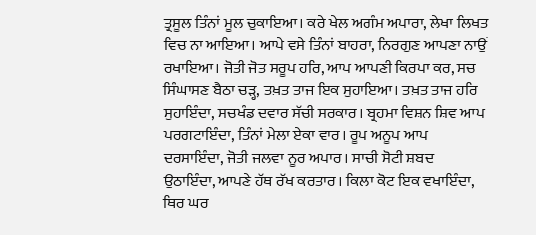ਤ੍ਰਸੂਲ ਤਿੰਨਾਂ ਮੂਲ ਚੁਕਾਇਆ। ਕਰੇ ਖੇਲ ਅਗੰਮ ਅਪਾਰਾ, ਲੇਖਾ ਲਿਖਤ ਵਿਚ ਨਾ ਆਇਆ। ਆਪੇ ਵਸੇ ਤਿੰਨਾਂ ਬਾਹਰਾ, ਨਿਰਗੁਣ ਆਪਣਾ ਨਾਉਂ ਰਖਾਇਆ। ਜੋਤੀ ਜੋਤ ਸਰੂਪ ਹਰਿ, ਆਪ ਆਪਣੀ ਕਿਰਪਾ ਕਰ, ਸਚ ਸਿੰਘਾਸਣ ਬੈਠਾ ਚੜ੍ਹ, ਤਖ਼ਤ ਤਾਜ ਇਕ ਸੁਹਾਇਆ। ਤਖ਼ਤ ਤਾਜ ਹਰਿ ਸੁਹਾਇੰਦਾ, ਸਚਖੰਡ ਦਵਾਰ ਸੱਚੀ ਸਰਕਾਰ। ਬ੍ਰਹਮਾ ਵਿਸ਼ਨ ਸ਼ਿਵ ਆਪ ਪਰਗਟਾਇੰਦਾ, ਤਿੰਨਾਂ ਮੇਲਾ ਏਕਾ ਵਾਰ। ਰੂਪ ਅਨੂਪ ਆਪ ਦਰਸਾਇੰਦਾ, ਜੋਤੀ ਜਲਵਾ ਨੂਰ ਅਪਾਰ। ਸਾਚੀ ਸੋਟੀ ਸ਼ਬਦ ਉਠਾਇੰਦਾ, ਆਪਣੇ ਹੱਥ ਰੱਖ ਕਰਤਾਰ। ਕਿਲਾ ਕੋਟ ਇਕ ਵਖਾਇੰਦਾ, ਥਿਰ ਘਰ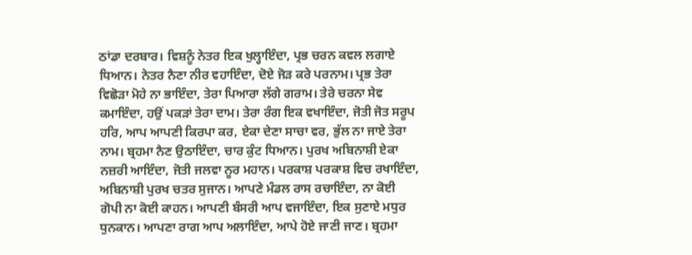ਠਾਂਡਾ ਦਰਬਾਰ। ਵਿਸ਼ਨੂੰ ਨੇਤਰ ਇਕ ਖੁਲ੍ਹਾਇੰਦਾ, ਪ੍ਰਭ ਚਰਨ ਕਵਲ ਲਗਾਏ ਧਿਆਨ। ਨੇਤਰ ਨੈਣਾ ਨੀਰ ਵਹਾਇੰਦਾ, ਦੋਏ ਜੋੜ ਕਰੇ ਪਰਨਾਮ। ਪ੍ਰਭ ਤੇਰਾ ਵਿਛੋੜਾ ਮੋਹੇ ਨਾ ਭਾਇੰਦਾ, ਤੇਰਾ ਪਿਆਰਾ ਲੱਗੇ ਗਰਾਮ। ਤੇਰੇ ਚਰਨਾ ਸੇਵ ਕਮਾਇੰਦਾ, ਹਉਂ ਪਕੜਾਂ ਤੇਰਾ ਦਾਮ। ਤੇਰਾ ਰੰਗ ਇਕ ਵਖਾਇੰਦਾ, ਜੋਤੀ ਜੋਤ ਸਰੂਪ ਹਰਿ, ਆਪ ਆਪਣੀ ਕਿਰਪਾ ਕਰ, ਏਕਾ ਦੇਣਾ ਸਾਚਾ ਵਰ, ਭੁੱਲ ਨਾ ਜਾਏ ਤੇਰਾ ਨਾਮ। ਬ੍ਰਹਮਾ ਨੈਣ ਉਠਾਇੰਦਾ, ਚਾਰ ਕੁੰਟ ਧਿਆਨ। ਪੁਰਖ ਅਬਿਨਾਸ਼ੀ ਏਕਾ ਨਜ਼ਰੀ ਆਇੰਦਾ, ਜੋਤੀ ਜਲਵਾ ਨੂਰ ਮਹਾਨ। ਪਰਕਾਸ਼ ਪਰਕਾਸ਼ ਵਿਚ ਰਖਾਇੰਦਾ, ਅਬਿਨਾਸ਼ੀ ਪੁਰਖ ਚਤਰ ਸੁਜਾਨ। ਆਪਣੇ ਮੰਡਲ ਰਾਸ ਰਚਾਇੰਦਾ, ਨਾ ਕੋਈ ਗੋਪੀ ਨਾ ਕੋਈ ਕਾਹਨ। ਆਪਣੀ ਬੰਸਰੀ ਆਪ ਵਜਾਇੰਦਾ, ਇਕ ਸੁਣਾਏ ਮਧੁਰ ਧੁਨਕਾਨ। ਆਪਣਾ ਰਾਗ ਆਪ ਅਲਾਇੰਦਾ, ਆਪੇ ਹੋਏ ਜਾਣੀ ਜਾਣ। ਬ੍ਰਹਮਾ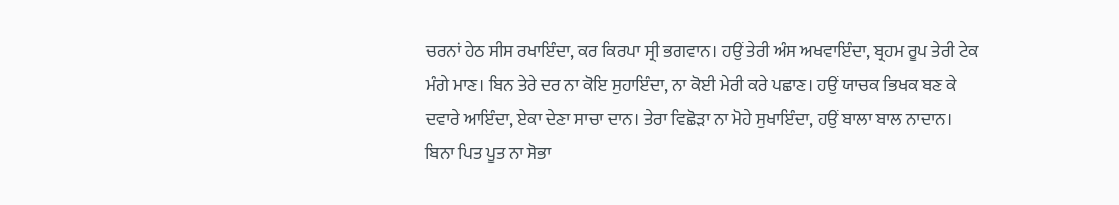ਚਰਨਾਂ ਹੇਠ ਸੀਸ ਰਖਾਇੰਦਾ, ਕਰ ਕਿਰਪਾ ਸ੍ਰੀ ਭਗਵਾਨ। ਹਉਂ ਤੇਰੀ ਅੰਸ ਅਖਵਾਇੰਦਾ, ਬ੍ਰਹਮ ਰੂਪ ਤੇਰੀ ਟੇਕ ਮੰਗੇ ਮਾਣ। ਬਿਨ ਤੇਰੇ ਦਰ ਨਾ ਕੋਇ ਸੁਹਾਇੰਦਾ, ਨਾ ਕੋਈ ਮੇਰੀ ਕਰੇ ਪਛਾਣ। ਹਉਂ ਯਾਚਕ ਭਿਖਕ ਬਣ ਕੇ ਦਵਾਰੇ ਆਇੰਦਾ, ਏਕਾ ਦੇਣਾ ਸਾਚਾ ਦਾਨ। ਤੇਰਾ ਵਿਛੋੜਾ ਨਾ ਮੋਹੇ ਸੁਖਾਇੰਦਾ, ਹਉਂ ਬਾਲਾ ਬਾਲ ਨਾਦਾਨ। ਬਿਨਾ ਪਿਤ ਪੂਤ ਨਾ ਸੋਭਾ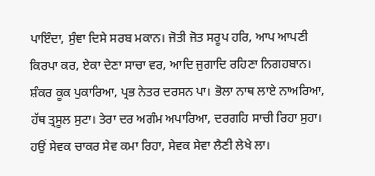ਪਾਇੰਦਾ, ਸੁੰਞਾ ਦਿਸੇ ਸਰਬ ਮਕਾਨ। ਜੋਤੀ ਜੋਤ ਸਰੂਪ ਹਰਿ, ਆਪ ਆਪਣੀ ਕਿਰਪਾ ਕਰ, ਏਕਾ ਦੇਣਾ ਸਾਚਾ ਵਰ, ਆਦਿ ਜੁਗਾਦਿ ਰਹਿਣਾ ਨਿਗਹਬਾਨ। ਸ਼ੰਕਰ ਕੂਕ ਪੁਕਾਰਿਆ, ਪ੍ਰਭ ਨੇਤਰ ਦਰਸਨ ਪਾ। ਭੋਲਾ ਨਾਥ ਲਾਏ ਨਾਅਰਿਆ, ਹੱਥ ਤ੍ਰਸੂਲ ਸੁਟਾ। ਤੇਰਾ ਦਰ ਅਗੰਮ ਅਪਾਰਿਆ, ਦਰਗਹਿ ਸਾਚੀ ਰਿਹਾ ਸੁਹਾ। ਹਉਂ ਸੇਵਕ ਚਾਕਰ ਸੇਵ ਕਮਾ ਰਿਹਾ, ਸੇਵਕ ਸੇਵਾ ਲੈਣੀ ਲੇਖੇ ਲਾ।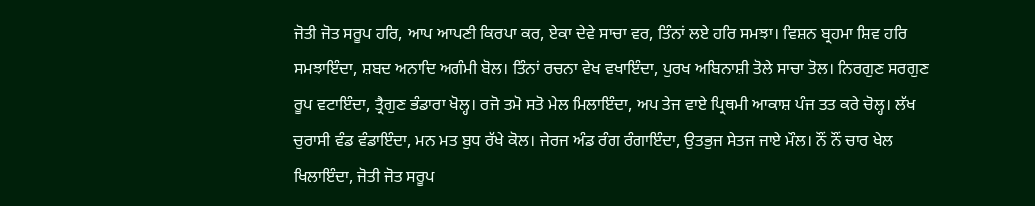ਜੋਤੀ ਜੋਤ ਸਰੂਪ ਹਰਿ, ਆਪ ਆਪਣੀ ਕਿਰਪਾ ਕਰ, ਏਕਾ ਦੇਵੇ ਸਾਚਾ ਵਰ, ਤਿੰਨਾਂ ਲਏ ਹਰਿ ਸਮਝਾ। ਵਿਸ਼ਨ ਬ੍ਰਹਮਾ ਸ਼ਿਵ ਹਰਿ ਸਮਝਾਇੰਦਾ, ਸ਼ਬਦ ਅਨਾਦਿ ਅਗੰਮੀ ਬੋਲ। ਤਿੰਨਾਂ ਰਚਨਾ ਵੇਖ ਵਖਾਇੰਦਾ, ਪੁਰਖ ਅਬਿਨਾਸ਼ੀ ਤੋਲੇ ਸਾਚਾ ਤੋਲ। ਨਿਰਗੁਣ ਸਰਗੁਣ ਰੂਪ ਵਟਾਇੰਦਾ, ਤ੍ਰੈਗੁਣ ਭੰਡਾਰਾ ਖੋਲ੍ਹ। ਰਜੋ ਤਮੋ ਸਤੋ ਮੇਲ ਮਿਲਾਇੰਦਾ, ਅਪ ਤੇਜ ਵਾਏ ਪ੍ਰਿਥਮੀ ਆਕਾਸ਼ ਪੰਜ ਤਤ ਕਰੇ ਚੋਲ੍ਹ। ਲੱਖ ਚੁਰਾਸੀ ਵੰਡ ਵੰਡਾਇੰਦਾ, ਮਨ ਮਤ ਬੁਧ ਰੱਖੇ ਕੋਲ। ਜੇਰਜ ਅੰਡ ਰੰਗ ਰੰਗਾਇੰਦਾ, ਉਤਭੁਜ ਸੇਤਜ ਜਾਏ ਮੌਲ। ਨੌਂ ਨੌਂ ਚਾਰ ਖੇਲ ਖਿਲਾਇੰਦਾ, ਜੋਤੀ ਜੋਤ ਸਰੂਪ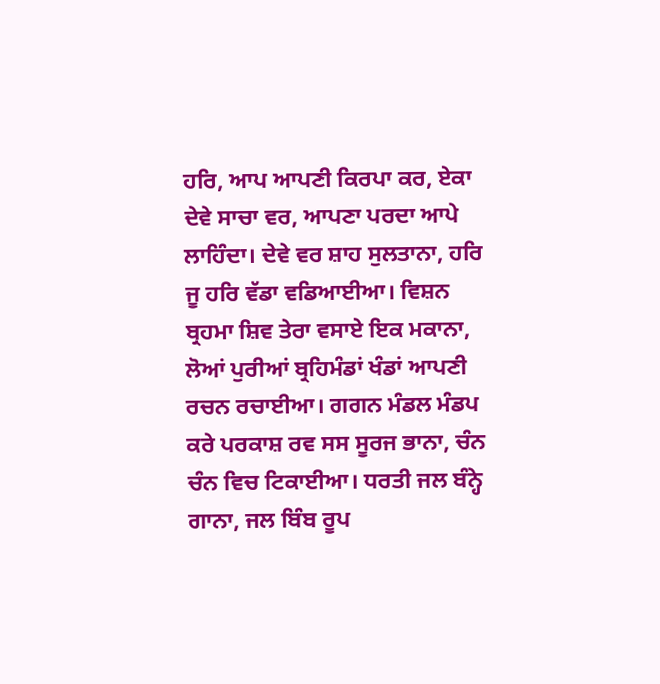ਹਰਿ, ਆਪ ਆਪਣੀ ਕਿਰਪਾ ਕਰ, ਏਕਾ ਦੇਵੇ ਸਾਚਾ ਵਰ, ਆਪਣਾ ਪਰਦਾ ਆਪੇ ਲਾਹਿੰਦਾ। ਦੇਵੇ ਵਰ ਸ਼ਾਹ ਸੁਲਤਾਨਾ, ਹਰਿ ਜੂ ਹਰਿ ਵੱਡਾ ਵਡਿਆਈਆ। ਵਿਸ਼ਨ ਬ੍ਰਹਮਾ ਸ਼ਿਵ ਤੇਰਾ ਵਸਾਏ ਇਕ ਮਕਾਨਾ, ਲੋਆਂ ਪੁਰੀਆਂ ਬ੍ਰਹਿਮੰਡਾਂ ਖੰਡਾਂ ਆਪਣੀ ਰਚਨ ਰਚਾਈਆ। ਗਗਨ ਮੰਡਲ ਮੰਡਪ ਕਰੇ ਪਰਕਾਸ਼ ਰਵ ਸਸ ਸੂਰਜ ਭਾਨਾ, ਚੰਨ ਚੰਨ ਵਿਚ ਟਿਕਾਈਆ। ਧਰਤੀ ਜਲ ਬੰਨ੍ਹੇ ਗਾਨਾ, ਜਲ ਬਿੰਬ ਰੂਪ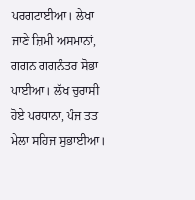ਪਰਗਟਾਈਆ। ਲੇਖਾ ਜਾਣੇ ਜ਼ਿਮੀ ਅਸਮਾਨਾਂ, ਗਗਨ ਗਗਨੰਤਰ ਸੋਭਾ ਪਾਈਆ। ਲੱਖ ਚੁਰਾਸੀ ਹੋਏ ਪਰਧਾਨਾ, ਪੰਜ ਤਤ ਮੇਲਾ ਸਹਿਜ ਸੁਭਾਈਆ।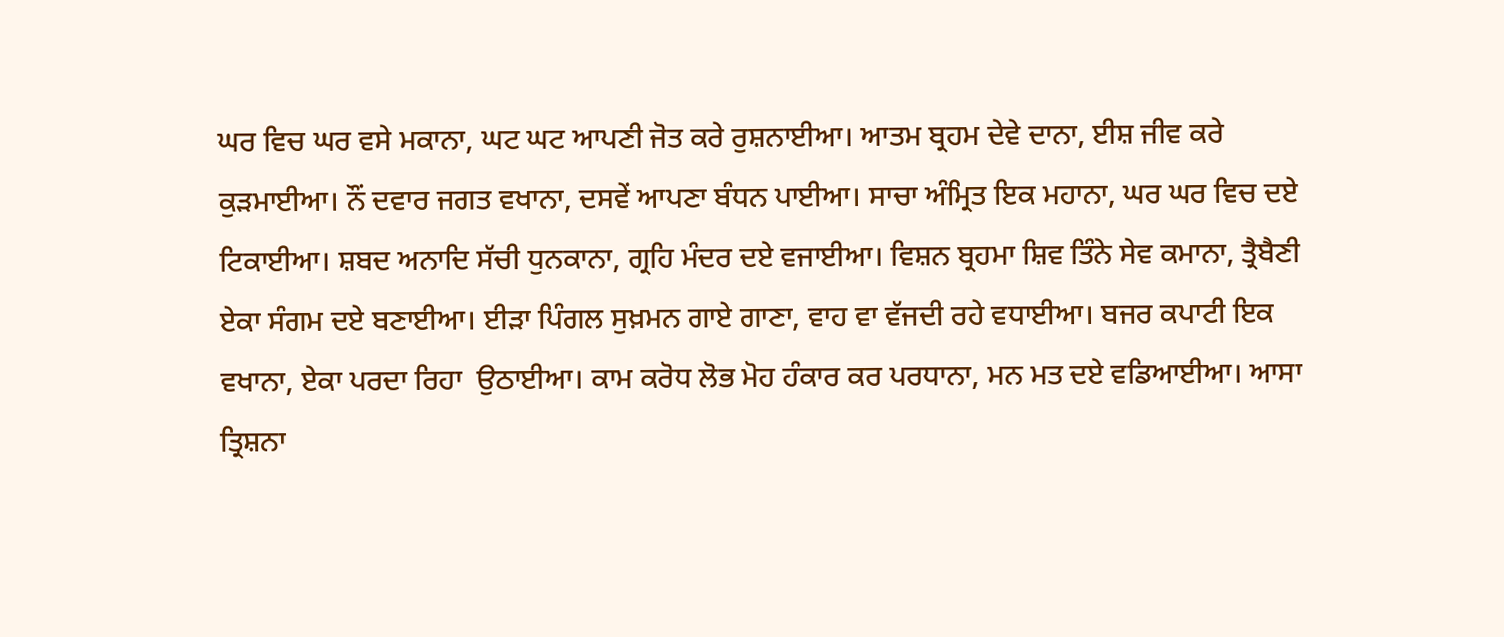ਘਰ ਵਿਚ ਘਰ ਵਸੇ ਮਕਾਨਾ, ਘਟ ਘਟ ਆਪਣੀ ਜੋਤ ਕਰੇ ਰੁਸ਼ਨਾਈਆ। ਆਤਮ ਬ੍ਰਹਮ ਦੇਵੇ ਦਾਨਾ, ਈਸ਼ ਜੀਵ ਕਰੇ ਕੁੜਮਾਈਆ। ਨੌਂ ਦਵਾਰ ਜਗਤ ਵਖਾਨਾ, ਦਸਵੇਂ ਆਪਣਾ ਬੰਧਨ ਪਾਈਆ। ਸਾਚਾ ਅੰਮ੍ਰਿਤ ਇਕ ਮਹਾਨਾ, ਘਰ ਘਰ ਵਿਚ ਦਏ ਟਿਕਾਈਆ। ਸ਼ਬਦ ਅਨਾਦਿ ਸੱਚੀ ਧੁਨਕਾਨਾ, ਗ੍ਰਹਿ ਮੰਦਰ ਦਏ ਵਜਾਈਆ। ਵਿਸ਼ਨ ਬ੍ਰਹਮਾ ਸ਼ਿਵ ਤਿੰਨੇ ਸੇਵ ਕਮਾਨਾ, ਤ੍ਰੈਬੈਣੀ ਏਕਾ ਸੰਗਮ ਦਏ ਬਣਾਈਆ। ਈੜਾ ਪਿੰਗਲ ਸੁਖ਼ਮਨ ਗਾਏ ਗਾਣਾ, ਵਾਹ ਵਾ ਵੱਜਦੀ ਰਹੇ ਵਧਾਈਆ। ਬਜਰ ਕਪਾਟੀ ਇਕ ਵਖਾਨਾ, ਏਕਾ ਪਰਦਾ ਰਿਹਾ  ਉਠਾਈਆ। ਕਾਮ ਕਰੋਧ ਲੋਭ ਮੋਹ ਹੰਕਾਰ ਕਰ ਪਰਧਾਨਾ, ਮਨ ਮਤ ਦਏ ਵਡਿਆਈਆ। ਆਸਾ ਤ੍ਰਿਸ਼ਨਾ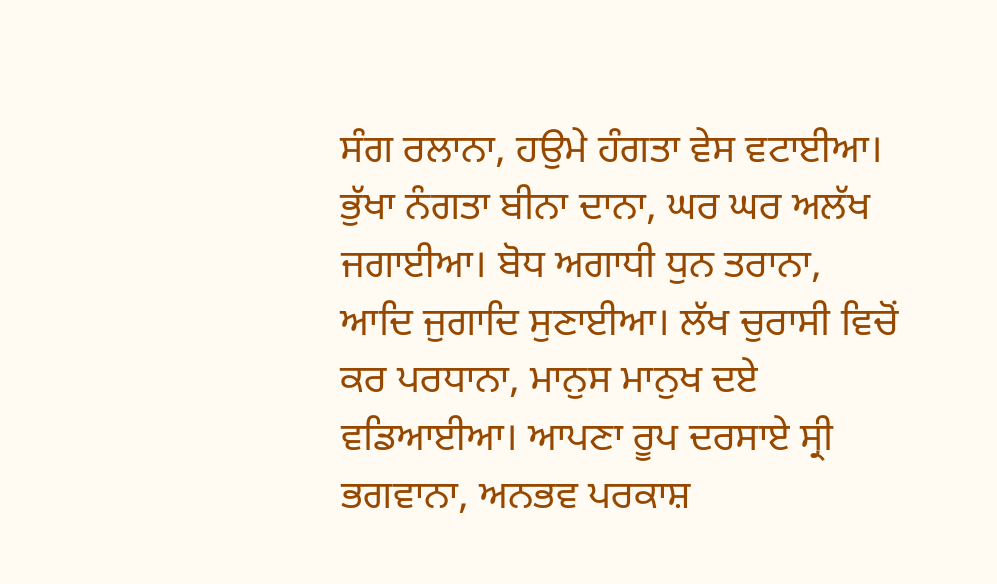ਸੰਗ ਰਲਾਨਾ, ਹਉਮੇ ਹੰਗਤਾ ਵੇਸ ਵਟਾਈਆ। ਭੁੱਖਾ ਨੰਗਤਾ ਬੀਨਾ ਦਾਨਾ, ਘਰ ਘਰ ਅਲੱਖ ਜਗਾਈਆ। ਬੋਧ ਅਗਾਧੀ ਧੁਨ ਤਰਾਨਾ, ਆਦਿ ਜੁਗਾਦਿ ਸੁਣਾਈਆ। ਲੱਖ ਚੁਰਾਸੀ ਵਿਚੋਂ ਕਰ ਪਰਧਾਨਾ, ਮਾਨੁਸ ਮਾਨੁਖ ਦਏ ਵਡਿਆਈਆ। ਆਪਣਾ ਰੂਪ ਦਰਸਾਏ ਸ੍ਰੀ ਭਗਵਾਨਾ, ਅਨਭਵ ਪਰਕਾਸ਼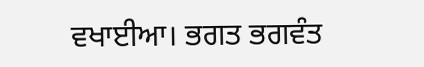ਵਖਾਈਆ। ਭਗਤ ਭਗਵੰਤ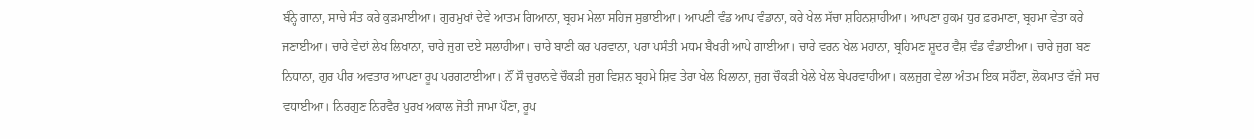ਬੰਨ੍ਹੇ ਗਾਨਾ, ਸਾਚੇ ਸੰਤ ਕਰੇ ਕੁੜਮਾਈਆ। ਗੁਰਮੁਖਾਂ ਦੇਵੇ ਆਤਮ ਗਿਆਨਾ, ਬ੍ਰਹਮ ਮੇਲਾ ਸਹਿਜ ਸੁਭਾਈਆ। ਆਪਣੀ ਵੰਡ ਆਪ ਵੰਡਾਨਾ, ਕਰੇ ਖੇਲ ਸੱਚਾ ਸ਼ਹਿਨਸ਼ਾਹੀਆ। ਆਪਣਾ ਹੁਕਮ ਧੁਰ ਫ਼ਰਮਾਣਾ, ਬ੍ਰਹਮਾ ਵੇਤਾ ਕਰੇ ਜਣਾਈਆ। ਚਾਰੇ ਵੇਦਾਂ ਲੇਖ ਲਿਖਾਨਾ, ਚਾਰੇ ਜੁਗ ਦਏ ਸਲਾਹੀਆ। ਚਾਰੇ ਬਾਣੀ ਕਰ ਪਰਵਾਨਾ, ਪਰਾ ਪਸੰਤੀ ਮਧਮ ਬੈਖਰੀ ਆਪੇ ਗਾਈਆ। ਚਾਰੇ ਵਰਨ ਖੇਲ ਮਹਾਨਾ, ਬ੍ਰਹਿਮਣ ਸ਼ੂਦਰ ਵੈਸ਼ ਵੰਡ ਵੰਡਾਈਆ। ਚਾਰੇ ਜੁਗ ਬਣ ਨਿਧਾਨਾ, ਗੁਰ ਪੀਰ ਅਵਤਾਰ ਆਪਣਾ ਰੂਪ ਪਰਗਟਾਈਆ। ਨੌਂ ਸੌ ਚੁਰਾਨਵੇ ਚੌਕੜੀ ਜੁਗ ਵਿਸ਼ਨ ਬ੍ਰਹਮੇ ਸ਼ਿਵ ਤੇਰਾ ਖੇਲ ਖਿਲਾਨਾ, ਜੁਗ ਚੌਕੜੀ ਖੇਲੇ ਖੇਲ ਬੇਪਰਵਾਹੀਆ। ਕਲਜੁਗ ਵੇਲਾ ਅੰਤਮ ਇਕ ਸਹੌਣਾ, ਲੋਕਮਾਤ ਵੱਜੇ ਸਚ ਵਧਾਈਆ। ਨਿਰਗੁਣ ਨਿਰਵੈਰ ਪੁਰਖ ਅਕਾਲ ਜੋਤੀ ਜਾਮਾ ਪੌਣਾ, ਰੂਪ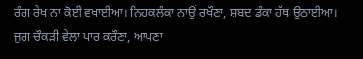ਰੰਗ ਰੇਖ ਨਾ ਕੋਈ ਵਖਾਈਆ। ਨਿਹਕਲੰਕਾ ਨਾਉਂ ਰਖੌਣਾ, ਸ਼ਬਦ ਡੰਕਾ ਹੱਥ ਉਠਾਈਆ। ਜੁਗ ਚੌਕੜੀ ਵੇਲਾ ਪਾਰ ਕਰੌਣਾ, ਆਪਣਾ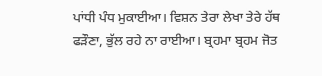ਪਾਂਧੀ ਪੰਧ ਮੁਕਾਈਆ। ਵਿਸ਼ਨ ਤੇਰਾ ਲੇਖਾ ਤੇਰੇ ਹੱਥ ਫੜੌਣਾ, ਭੁੱਲ ਰਹੇ ਨਾ ਰਾਈਆ। ਬ੍ਰਹਮਾ ਬ੍ਰਹਮ ਜੋਤ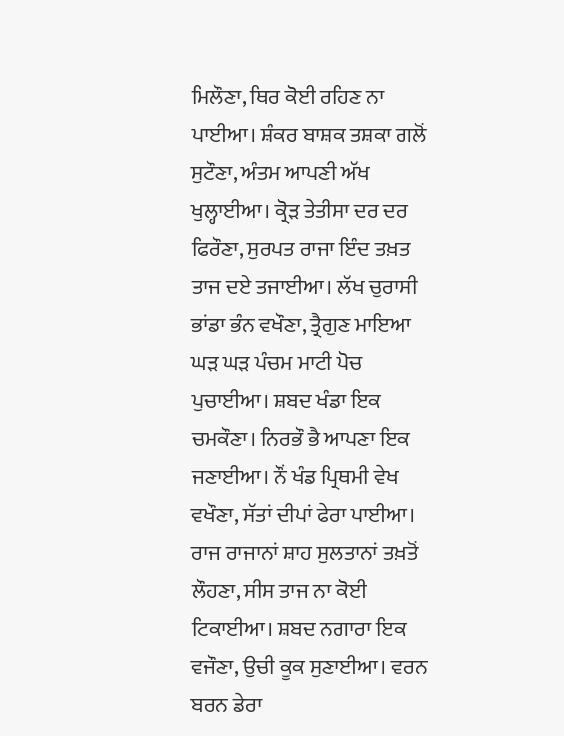ਮਿਲੌਣਾ, ਥਿਰ ਕੋਈ ਰਹਿਣ ਨਾ ਪਾਈਆ। ਸ਼ੰਕਰ ਬਾਸ਼ਕ ਤਸ਼ਕਾ ਗਲੋਂ ਸੁਟੌਣਾ, ਅੰਤਮ ਆਪਣੀ ਅੱਖ ਖੁਲ੍ਹਾਈਆ। ਕ੍ਰੋੜ ਤੇਤੀਸਾ ਦਰ ਦਰ ਫਿਰੌਣਾ, ਸੁਰਪਤ ਰਾਜਾ ਇੰਦ ਤਖ਼ਤ ਤਾਜ ਦਏ ਤਜਾਈਆ। ਲੱਖ ਚੁਰਾਸੀ ਭਾਂਡਾ ਭੰਨ ਵਖੌਣਾ, ਤ੍ਰੈਗੁਣ ਮਾਇਆ ਘੜ ਘੜ ਪੰਚਮ ਮਾਟੀ ਪੋਚ ਪੁਚਾਈਆ। ਸ਼ਬਦ ਖੰਡਾ ਇਕ ਚਮਕੌਣਾ। ਨਿਰਭੌ ਭੈ ਆਪਣਾ ਇਕ ਜਣਾਈਆ। ਨੌਂ ਖੰਡ ਪ੍ਰਿਥਮੀ ਵੇਖ ਵਖੌਣਾ, ਸੱਤਾਂ ਦੀਪਾਂ ਫੇਰਾ ਪਾਈਆ। ਰਾਜ ਰਾਜਾਨਾਂ ਸ਼ਾਹ ਸੁਲਤਾਨਾਂ ਤਖ਼ਤੋਂ ਲੌਹਣਾ, ਸੀਸ ਤਾਜ ਨਾ ਕੋਈ ਟਿਕਾਈਆ। ਸ਼ਬਦ ਨਗਾਰਾ ਇਕ ਵਜੌਣਾ, ਉਚੀ ਕੂਕ ਸੁਣਾਈਆ। ਵਰਨ ਬਰਨ ਡੇਰਾ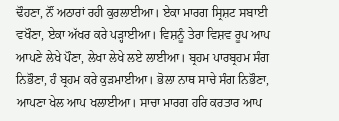ਢੌਹਣਾ, ਨੌਂ ਅਠਾਰਾਂ ਰਹੀ ਕੁਰਲਾਈਆ। ਏਕਾ ਮਾਰਗ ਸ੍ਰਿਸ਼ਟ ਸਬਾਈ ਵਖੌਣਾ, ਏਕਾ ਅੱਖਰ ਕਰੇ ਪੜ੍ਹਾਈਆ। ਵਿਸ਼ਨੂੰ ਤੇਰਾ ਵਿਸ਼ਵ ਰੂਪ ਆਪ ਆਪਣੇ ਲੇਖੇ ਪੌਣਾ, ਲੇਖਾ ਲੇਖੇ ਲਏ ਲਾਈਆ। ਬ੍ਰਹਮ ਪਾਰਬ੍ਰਹਮ ਸੰਗ ਨਿਭੌਣਾ, ਹੰ ਬ੍ਰਹਮ ਕਰੇ ਕੁੜਮਾਈਆ। ਭੋਲਾ ਨਾਥ ਸਾਚੇ ਸੰਗ ਨਿਭੌਣਾ, ਆਪਣਾ ਖੇਲ ਆਪ ਖਲਾਈਆ। ਸਾਚਾ ਮਾਰਗ ਹਰਿ ਕਰਤਾਰ ਆਪ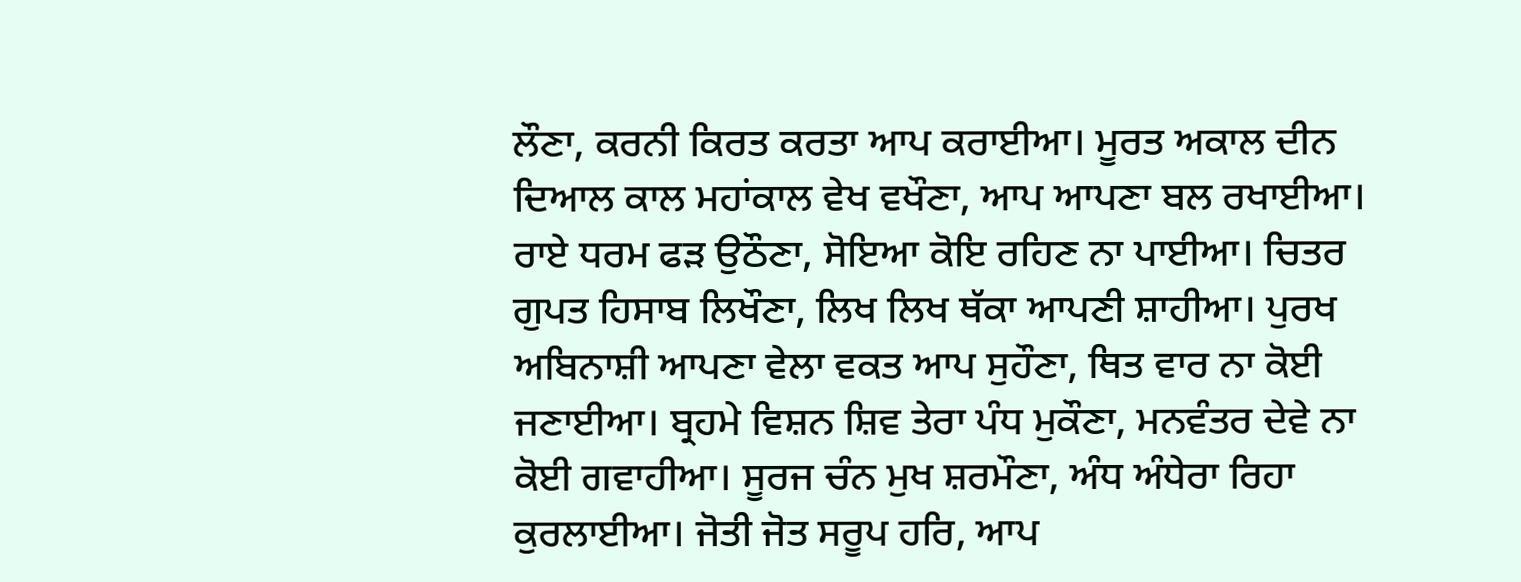ਲੌਣਾ, ਕਰਨੀ ਕਿਰਤ ਕਰਤਾ ਆਪ ਕਰਾਈਆ। ਮੂਰਤ ਅਕਾਲ ਦੀਨ ਦਿਆਲ ਕਾਲ ਮਹਾਂਕਾਲ ਵੇਖ ਵਖੌਣਾ, ਆਪ ਆਪਣਾ ਬਲ ਰਖਾਈਆ। ਰਾਏ ਧਰਮ ਫੜ ਉਠੌਣਾ, ਸੋਇਆ ਕੋਇ ਰਹਿਣ ਨਾ ਪਾਈਆ। ਚਿਤਰ ਗੁਪਤ ਹਿਸਾਬ ਲਿਖੌਣਾ, ਲਿਖ ਲਿਖ ਥੱਕਾ ਆਪਣੀ ਸ਼ਾਹੀਆ। ਪੁਰਖ ਅਬਿਨਾਸ਼ੀ ਆਪਣਾ ਵੇਲਾ ਵਕਤ ਆਪ ਸੁਹੌਣਾ, ਥਿਤ ਵਾਰ ਨਾ ਕੋਈ ਜਣਾਈਆ। ਬ੍ਰਹਮੇ ਵਿਸ਼ਨ ਸ਼ਿਵ ਤੇਰਾ ਪੰਧ ਮੁਕੌਣਾ, ਮਨਵੰਤਰ ਦੇਵੇ ਨਾ ਕੋਈ ਗਵਾਹੀਆ। ਸੂਰਜ ਚੰਨ ਮੁਖ ਸ਼ਰਮੌਣਾ, ਅੰਧ ਅੰਧੇਰਾ ਰਿਹਾ ਕੁਰਲਾਈਆ। ਜੋਤੀ ਜੋਤ ਸਰੂਪ ਹਰਿ, ਆਪ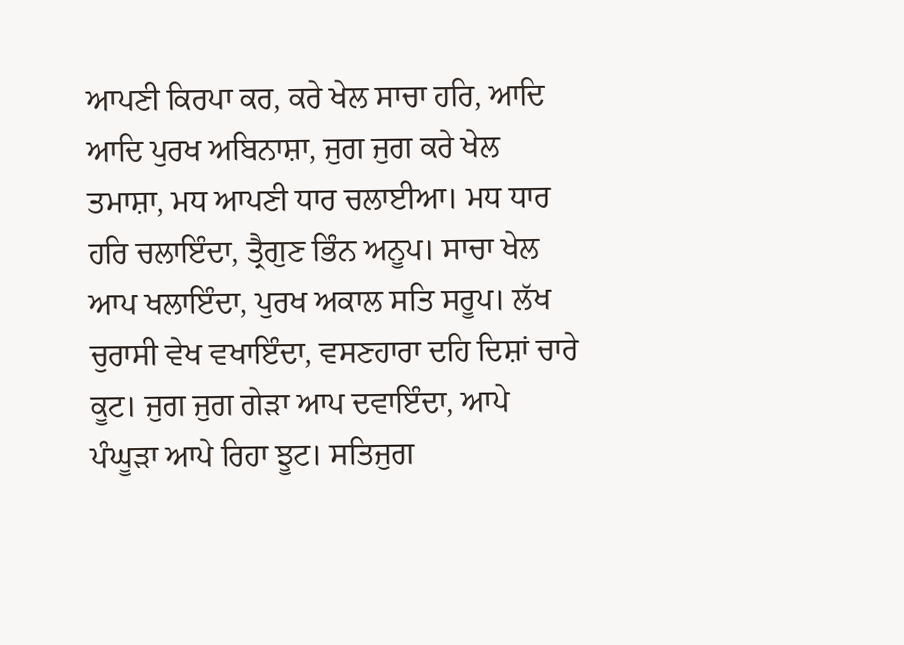ਆਪਣੀ ਕਿਰਪਾ ਕਰ, ਕਰੇ ਖੇਲ ਸਾਚਾ ਹਰਿ, ਆਦਿ ਆਦਿ ਪੁਰਖ ਅਬਿਨਾਸ਼ਾ, ਜੁਗ ਜੁਗ ਕਰੇ ਖੇਲ ਤਮਾਸ਼ਾ, ਮਧ ਆਪਣੀ ਧਾਰ ਚਲਾਈਆ। ਮਧ ਧਾਰ ਹਰਿ ਚਲਾਇੰਦਾ, ਤ੍ਰੈਗੁਣ ਭਿੰਨ ਅਨੂਪ। ਸਾਚਾ ਖੇਲ ਆਪ ਖਲਾਇੰਦਾ, ਪੁਰਖ ਅਕਾਲ ਸਤਿ ਸਰੂਪ। ਲੱਖ ਚੁਰਾਸੀ ਵੇਖ ਵਖਾਇੰਦਾ, ਵਸਣਹਾਰਾ ਦਹਿ ਦਿਸ਼ਾਂ ਚਾਰੇ ਕੂਟ। ਜੁਗ ਜੁਗ ਗੇੜਾ ਆਪ ਦਵਾਇੰਦਾ, ਆਪੇ ਪੰਘੂੜਾ ਆਪੇ ਰਿਹਾ ਝੂਟ। ਸਤਿਜੁਗ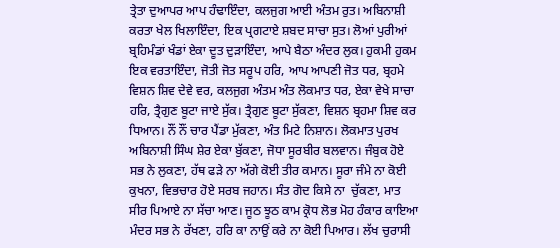ਤ੍ਰੇਤਾ ਦੁਆਪਰ ਆਪ ਹੰਢਾਇੰਦਾ, ਕਲਜੁਗ ਆਈ ਅੰਤਮ ਰੁਤ। ਅਬਿਨਾਸ਼ੀ ਕਰਤਾ ਖੇਲ ਖਿਲਾਇੰਦਾ, ਇਕ ਪ੍ਰਗਟਾਏ ਸ਼ਬਦ ਸਾਚਾ ਸੁਤ। ਲੋਆਂ ਪੁਰੀਆਂ ਬ੍ਰਹਿਮੰਡਾਂ ਖੰਡਾਂ ਏਕਾ ਦੂਤ ਦੁੜਾਇੰਦਾ, ਆਪੇ ਬੈਠਾ ਅੰਦਰ ਲੁਕ। ਹੁਕਮੀ ਹੁਕਮ ਇਕ ਵਰਤਾਇੰਦਾ, ਜੋਤੀ ਜੋਤ ਸਰੂਪ ਹਰਿ, ਆਪ ਆਪਣੀ ਜੋਤ ਧਰ, ਬ੍ਰਹਮੇ ਵਿਸ਼ਨ ਸ਼ਿਵ ਦੇਵੇ ਵਰ, ਕਲਜੁਗ ਅੰਤਮ ਅੰਤ ਲੋਕਮਾਤ ਧਰ, ਏਕਾ ਵੇਖੇ ਸਾਚਾ ਹਰਿ, ਤ੍ਰੈਗੁਣ ਬੂਟਾ ਜਾਏ ਸੁੱਕ। ਤ੍ਰੈਗੁਣ ਬੂਟਾ ਸੁੱਕਣਾ, ਵਿਸ਼ਨ ਬ੍ਰਹਮਾ ਸ਼ਿਵ ਕਰ ਧਿਆਨ। ਨੌਂ ਨੌਂ ਚਾਰ ਪੈਂਡਾ ਮੁੱਕਣਾ, ਅੰਤ ਮਿਟੇ ਨਿਸ਼ਾਨ। ਲੋਕਮਾਤ ਪੁਰਖ ਅਬਿਨਾਸ਼ੀ ਸਿੰਘ ਸ਼ੇਰ ਏਕਾ ਬੁੱਕਣਾ, ਜੋਧਾ ਸੂਰਬੀਰ ਬਲਵਾਨ। ਜੰਬੁਕ ਹੋਏ ਸਭ ਨੇ ਲੁਕਣਾ, ਹੱਥ ਫੜੇ ਨਾ ਅੱਗੇ ਕੋਈ ਤੀਰ ਕਮਾਨ। ਸੂਰਾ ਜੰਮੇ ਨਾ ਕੋਈ ਕੁਖਨਾ, ਵਿਭਚਾਰ ਹੋਏ ਸਰਬ ਜਹਾਨ। ਸੰਤ ਗੋਦ ਕਿਸੇ ਨਾ  ਚੁੱਕਣਾ, ਮਾਤ ਸੀਰ ਪਿਆਏ ਨਾ ਸੱਚਾ ਆਣ। ਜੂਠ ਝੂਠ ਕਾਮ ਕ੍ਰੋਧ ਲੋਭ ਮੋਹ ਹੰਕਾਰ ਕਾਇਆ ਮੰਦਰ ਸਭ ਨੇ ਰੱਖਣਾ, ਹਰਿ ਕਾ ਨਾਉਂ ਕਰੇ ਨਾ ਕੋਈ ਪਿਆਰ। ਲੱਖ ਚੁਰਾਸੀ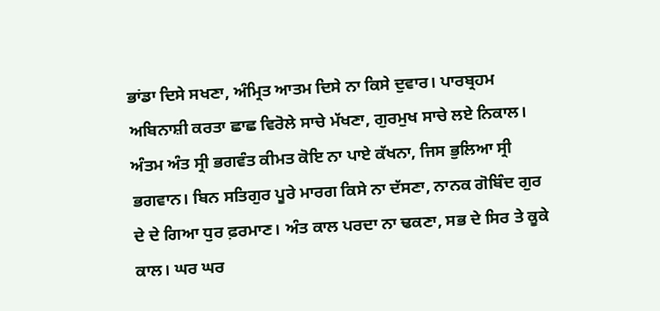ਭਾਂਡਾ ਦਿਸੇ ਸਖਣਾ, ਅੰਮ੍ਰਿਤ ਆਤਮ ਦਿਸੇ ਨਾ ਕਿਸੇ ਦੁਵਾਰ। ਪਾਰਬ੍ਰਹਮ ਅਬਿਨਾਸ਼ੀ ਕਰਤਾ ਛਾਛ ਵਿਰੋਲੇ ਸਾਚੇ ਮੱਖਣਾ, ਗੁਰਮੁਖ ਸਾਚੇ ਲਏ ਨਿਕਾਲ। ਅੰਤਮ ਅੰਤ ਸ੍ਰੀ ਭਗਵੰਤ ਕੀਮਤ ਕੋਇ ਨਾ ਪਾਏ ਕੱਖਨਾ, ਜਿਸ ਭੁਲਿਆ ਸ੍ਰੀ ਭਗਵਾਨ। ਬਿਨ ਸਤਿਗੁਰ ਪੂਰੇ ਮਾਰਗ ਕਿਸੇ ਨਾ ਦੱਸਣਾ, ਨਾਨਕ ਗੋਬਿੰਦ ਗੁਰ ਦੇ ਦੇ ਗਿਆ ਧੁਰ ਫ਼ਰਮਾਣ। ਅੰਤ ਕਾਲ ਪਰਦਾ ਨਾ ਢਕਣਾ, ਸਭ ਦੇ ਸਿਰ ਤੇ ਕੂਕੇ ਕਾਲ। ਘਰ ਘਰ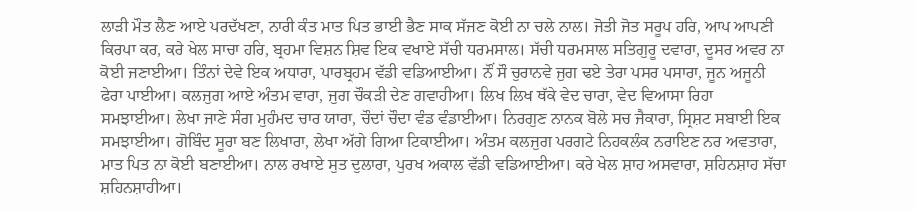ਲਾੜੀ ਮੌਤ ਲੈਣ ਆਏ ਪਰਦੱਖਣਾ, ਨਾਰੀ ਕੰਤ ਮਾਤ ਪਿਤ ਭਾਈ ਭੈਣ ਸਾਕ ਸੱਜਣ ਕੋਈ ਨਾ ਚਲੇ ਨਾਲ। ਜੋਤੀ ਜੋਤ ਸਰੂਪ ਹਰਿ, ਆਪ ਆਪਣੀ ਕਿਰਪਾ ਕਰ, ਕਰੇ ਖੇਲ ਸਾਚਾ ਹਰਿ, ਬ੍ਰਹਮਾ ਵਿਸ਼ਨ ਸ਼ਿਵ ਇਕ ਵਖਾਏ ਸੱਚੀ ਧਰਮਸਾਲ। ਸੱਚੀ ਧਰਮਸਾਲ ਸਤਿਗੁਰੂ ਦਵਾਰਾ, ਦੂਸਰ ਅਵਰ ਨਾ ਕੋਈ ਜਣਾਈਆ। ਤਿੰਨਾਂ ਦੇਵੇ ਇਕ ਅਧਾਰਾ, ਪਾਰਬ੍ਰਹਮ ਵੱਡੀ ਵਡਿਆਈਆ। ਨੌਂ ਸੌ ਚੁਰਾਨਵੇ ਜੁਗ ਢਏ ਤੇਰਾ ਪਸਰ ਪਸਾਰਾ, ਜੂਨ ਅਜੂਨੀ ਫੇਰਾ ਪਾਈਆ। ਕਲਜੁਗ ਆਏ ਅੰਤਮ ਵਾਰਾ, ਜੁਗ ਚੌਕੜੀ ਦੇਣ ਗਵਾਹੀਆ। ਲਿਖ ਲਿਖ ਥੱਕੇ ਵੇਦ ਚਾਰਾ, ਵੇਦ ਵਿਆਸਾ ਰਿਹਾ ਸਮਝਾਈਆ। ਲੇਖਾ ਜਾਣੇ ਸੰਗ ਮੁਹੰਮਦ ਚਾਰ ਯਾਰਾ, ਚੌਦਾਂ ਚੌਦਾ ਵੰਡ ਵੰਡਾਈਆ। ਨਿਰਗੁਣ ਨਾਨਕ ਬੋਲੇ ਸਚ ਜੈਕਾਰਾ, ਸ੍ਰਿਸ਼ਟ ਸਬਾਈ ਇਕ ਸਮਝਾਈਆ। ਗੋਬਿੰਦ ਸੂਰਾ ਬਣ ਲਿਖਾਰਾ, ਲੇਖਾ ਅੱਗੇ ਗਿਆ ਟਿਕਾਈਆ। ਅੰਤਮ ਕਲਜੁਗ ਪਰਗਟੇ ਨਿਹਕਲੰਕ ਨਰਾਇਣ ਨਰ ਅਵਤਾਰਾ, ਮਾਤ ਪਿਤ ਨਾ ਕੋਈ ਬਣਾਈਆ। ਨਾਲ ਰਖਾਏ ਸੁਤ ਦੁਲਾਰਾ, ਪੁਰਖ ਅਕਾਲ ਵੱਡੀ ਵਡਿਆਈਆ। ਕਰੇ ਖੇਲ ਸ਼ਾਹ ਅਸਵਾਰਾ, ਸ਼ਹਿਨਸ਼ਾਹ ਸੱਚਾ ਸ਼ਹਿਨਸ਼ਾਹੀਆ।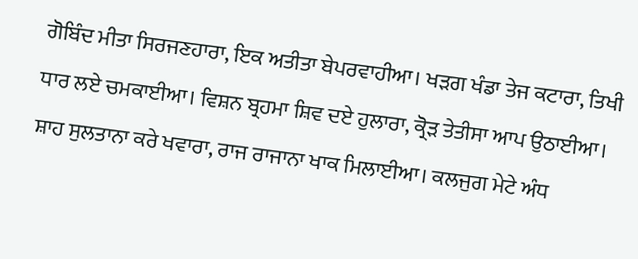ਗੋਬਿੰਦ ਮੀਤਾ ਸਿਰਜਣਹਾਰਾ, ਇਕ ਅਤੀਤਾ ਬੇਪਰਵਾਹੀਆ। ਖੜਗ ਖੰਡਾ ਤੇਜ ਕਟਾਰਾ, ਤਿਖੀ ਧਾਰ ਲਏ ਚਮਕਾਈਆ। ਵਿਸ਼ਨ ਬ੍ਰਹਮਾ ਸ਼ਿਵ ਦਏ ਹੁਲਾਰਾ, ਕ੍ਰੋੜ ਤੇਤੀਸਾ ਆਪ ਉਠਾਈਆ। ਸ਼ਾਹ ਸੁਲਤਾਨਾ ਕਰੇ ਖਵਾਰਾ, ਰਾਜ ਰਾਜਾਨਾ ਖਾਕ ਮਿਲਾਈਆ। ਕਲਜੁਗ ਮੇਟੇ ਅੰਧ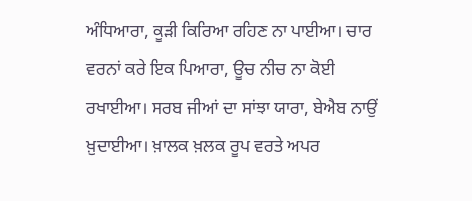ਅੰਧਿਆਰਾ, ਕੂੜੀ ਕਿਰਿਆ ਰਹਿਣ ਨਾ ਪਾਈਆ। ਚਾਰ ਵਰਨਾਂ ਕਰੇ ਇਕ ਪਿਆਰਾ, ਊਚ ਨੀਚ ਨਾ ਕੋਈ ਰਖਾਈਆ। ਸਰਬ ਜੀਆਂ ਦਾ ਸਾਂਝਾ ਯਾਰਾ, ਬੇਐਬ ਨਾਉਂ ਖ਼ੁਦਾਈਆ। ਖ਼ਾਲਕ ਖ਼ਲਕ ਰੂਪ ਵਰਤੇ ਅਪਰ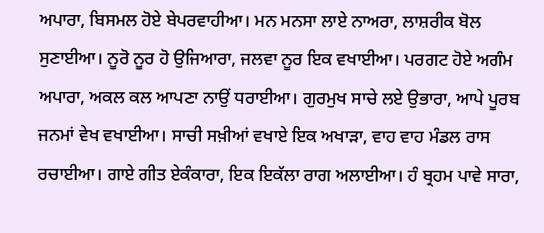ਅਪਾਰਾ, ਬਿਸਮਲ ਹੋਏ ਬੇਪਰਵਾਹੀਆ। ਮਨ ਮਨਸਾ ਲਾਏ ਨਾਅਰਾ, ਲਾਸ਼ਰੀਕ ਬੋਲ ਸੁਣਾਈਆ। ਨੂਰੋ ਨੂਰ ਹੋ ਉਜਿਆਰਾ, ਜਲਵਾ ਨੂਰ ਇਕ ਵਖਾਈਆ। ਪਰਗਟ ਹੋਏ ਅਗੰਮ ਅਪਾਰਾ, ਅਕਲ ਕਲ ਆਪਣਾ ਨਾਉਂ ਧਰਾਈਆ। ਗੁਰਮੁਖ ਸਾਚੇ ਲਏ ਉਭਾਰਾ, ਆਪੇ ਪੂਰਬ ਜਨਮਾਂ ਵੇਖ ਵਖਾਈਆ। ਸਾਚੀ ਸਖ਼ੀਆਂ ਵਖਾਏ ਇਕ ਅਖਾੜਾ, ਵਾਹ ਵਾਹ ਮੰਡਲ ਰਾਸ ਰਚਾਈਆ। ਗਾਏ ਗੀਤ ਏਕੰਕਾਰਾ, ਇਕ ਇਕੱਲਾ ਰਾਗ ਅਲਾਈਆ। ਹੰ ਬ੍ਰਹਮ ਪਾਵੇ ਸਾਰਾ,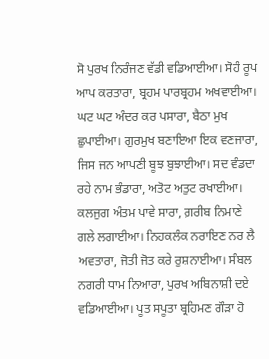ਸੋ ਪੁਰਖ ਨਿਰੰਜਣ ਵੱਡੀ ਵਡਿਆਈਆ। ਸੋਹੰ ਰੂਪ ਆਪ ਕਰਤਾਰਾ, ਬ੍ਰਹਮ ਪਾਰਬ੍ਰਹਮ ਅਖਵਾਈਆ। ਘਟ ਘਟ ਅੰਦਰ ਕਰ ਪਸਾਰਾ, ਬੈਠਾ ਮੁਖ ਛੁਪਾਈਆ। ਗੁਰਮੁਖ ਬਣਾਇਆ ਇਕ ਵਣਜਾਰਾ, ਜਿਸ ਜਨ ਆਪਣੀ ਬੂਝ ਬੁਝਾਈਆ। ਸਦ ਵੰਡਦਾ ਰਹੇ ਨਾਮ ਭੰਡਾਰਾ, ਅਤੋਟ ਅਤੁਟ ਰਖਾਈਆ। ਕਲਜੁਗ ਅੰਤਮ ਪਾਵੇ ਸਾਰਾ, ਗ਼ਰੀਬ ਨਿਮਾਣੇ ਗਲੇ ਲਗਾਈਆ। ਨਿਹਕਲੰਕ ਨਰਾਇਣ ਨਰ ਲੈ ਅਵਤਾਰਾ, ਜੋਤੀ ਜੋਤ ਕਰੇ ਰੁਸ਼ਨਾਈਆ। ਸੰਬਲ ਨਗਰੀ ਧਾਮ ਨਿਆਰਾ, ਪੁਰਖ ਅਬਿਨਾਸ਼ੀ ਦਏ ਵਡਿਆਈਆ। ਪੂਤ ਸਪੂਤਾ ਬ੍ਰਹਿਮਣ ਗੌੜਾ ਹੋ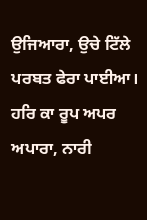ਉਜਿਆਰਾ, ਉਚੇ ਟਿੱਲੇ ਪਰਬਤ ਫੇਰਾ ਪਾਈਆ। ਹਰਿ ਕਾ ਰੂਪ ਅਪਰ ਅਪਾਰਾ, ਨਾਰੀ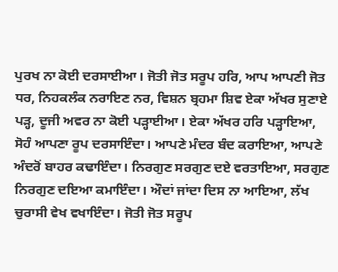ਪੁਰਖ ਨਾ ਕੋਈ ਦਰਸਾਈਆ। ਜੋਤੀ ਜੋਤ ਸਰੂਪ ਹਰਿ, ਆਪ ਆਪਣੀ ਜੋਤ ਧਰ, ਨਿਹਕਲੰਕ ਨਰਾਇਣ ਨਰ, ਵਿਸ਼ਨ ਬ੍ਰਹਮਾ ਸ਼ਿਵ ਏਕਾ ਅੱਖਰ ਸੁਣਾਏ ਪੜ੍ਹ, ਦੂਜੀ ਅਵਰ ਨਾ ਕੋਈ ਪੜ੍ਹਾਈਆ। ਏਕਾ ਅੱਖਰ ਹਰਿ ਪੜ੍ਹਾਇਆ, ਸੋਹੰ ਆਪਣਾ ਰੂਪ ਦਰਸਾਇੰਦਾ। ਆਪਣੇ ਮੰਦਰ ਬੰਦ ਕਰਾਇਆ, ਆਪਣੇ ਅੰਦਰੋਂ ਬਾਹਰ ਕਢਾਇੰਦਾ। ਨਿਰਗੁਣ ਸਰਗੁਣ ਦਏ ਵਰਤਾਇਆ, ਸਰਗੁਣ ਨਿਰਗੁਣ ਦਇਆ ਕਮਾਇੰਦਾ। ਔਦਾਂ ਜਾਂਦਾ ਦਿਸ ਨਾ ਆਇਆ, ਲੱਖ ਚੁਰਾਸੀ ਵੇਖ ਵਖਾਇੰਦਾ। ਜੋਤੀ ਜੋਤ ਸਰੂਪ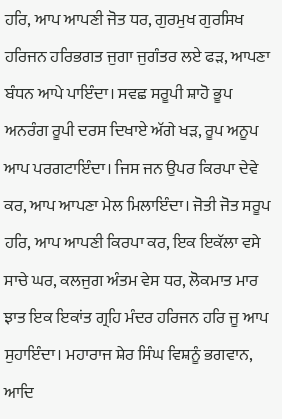ਹਰਿ, ਆਪ ਆਪਣੀ ਜੋਤ ਧਰ, ਗੁਰਮੁਖ ਗੁਰਸਿਖ ਹਰਿਜਨ ਹਰਿਭਗਤ ਜੁਗਾ ਜੁਗੰਤਰ ਲਏ ਫੜ, ਆਪਣਾ ਬੰਧਨ ਆਪੇ ਪਾਇੰਦਾ। ਸਵਛ ਸਰੂਪੀ ਸ਼ਾਹੋ ਭੂਪ ਅਨਰੰਗ ਰੂਪੀ ਦਰਸ ਦਿਖਾਏ ਅੱਗੇ ਖੜ, ਰੂਪ ਅਨੂਪ ਆਪ ਪਰਗਟਾਇੰਦਾ। ਜਿਸ ਜਨ ਉਪਰ ਕਿਰਪਾ ਦੇਵੇ ਕਰ, ਆਪ ਆਪਣਾ ਮੇਲ ਮਿਲਾਇੰਦਾ। ਜੋਤੀ ਜੋਤ ਸਰੂਪ ਹਰਿ, ਆਪ ਆਪਣੀ ਕਿਰਪਾ ਕਰ, ਇਕ ਇਕੱਲਾ ਵਸੇ ਸਾਚੇ ਘਰ, ਕਲਜੁਗ ਅੰਤਮ ਵੇਸ ਧਰ, ਲੋਕਮਾਤ ਮਾਰ ਝਾਤ ਇਕ ਇਕਾਂਤ ਗ੍ਰਹਿ ਮੰਦਰ ਹਰਿਜਨ ਹਰਿ ਜੂ ਆਪ ਸੁਹਾਇੰਦਾ। ਮਹਾਰਾਜ ਸ਼ੇਰ ਸਿੰਘ ਵਿਸ਼ਨੂੰ ਭਗਵਾਨ, ਆਦਿ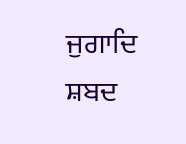ਜੁਗਾਦਿ ਸ਼ਬਦ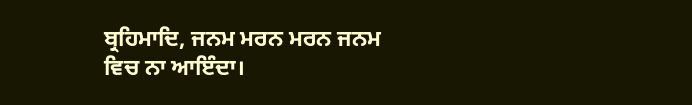ਬ੍ਰਹਿਮਾਦਿ, ਜਨਮ ਮਰਨ ਮਰਨ ਜਨਮ ਵਿਚ ਨਾ ਆਇੰਦਾ।